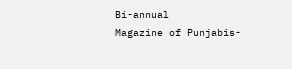Bi-annual
Magazine of Punjabis-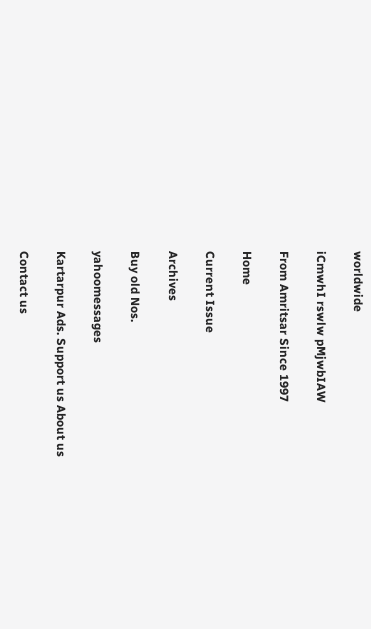worldwide

iCmwhI rswlw pMjwbIAW

From Amritsar Since 1997

Home

Current Issue

Archives

Buy old Nos.

yahoomessages

Kartarpur Ads. Support us About us

Contact us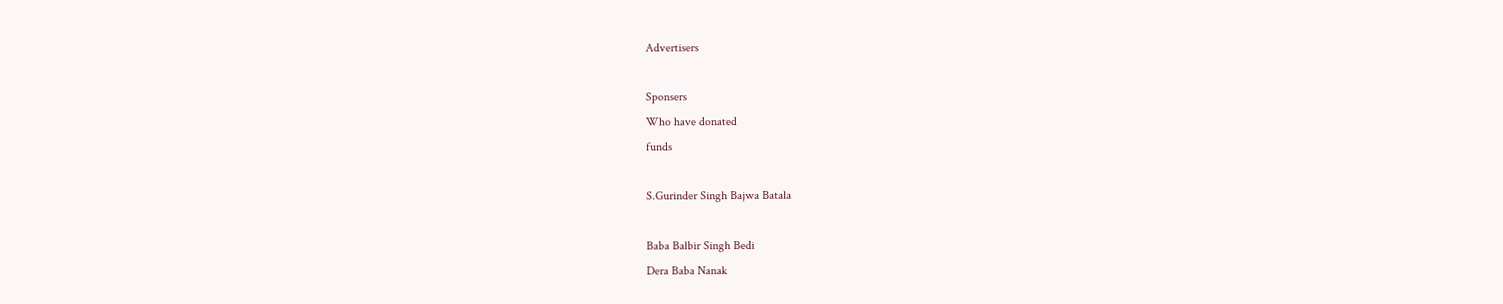Advertisers

Sponsers
Who have donated
funds

S.Gurinder Singh Bajwa Batala

Baba Balbir Singh Bedi
Dera Baba Nanak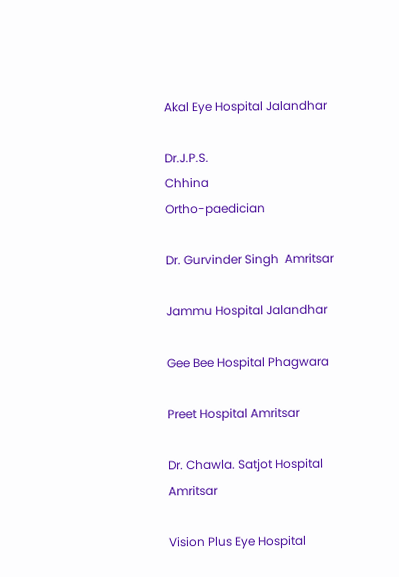Akal Eye Hospital Jalandhar

Dr.J.P.S.
Chhina
Ortho-paedician

Dr. Gurvinder Singh  Amritsar

Jammu Hospital Jalandhar

Gee Bee Hospital Phagwara

Preet Hospital Amritsar

Dr. Chawla. Satjot Hospital Amritsar

Vision Plus Eye Hospital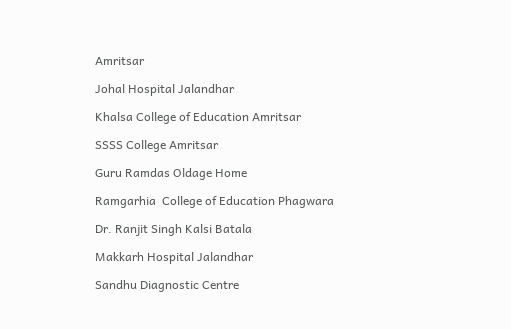Amritsar

Johal Hospital Jalandhar

Khalsa College of Education Amritsar

SSSS College Amritsar

Guru Ramdas Oldage Home

Ramgarhia  College of Education Phagwara

Dr. Ranjit Singh Kalsi Batala

Makkarh Hospital Jalandhar

Sandhu Diagnostic Centre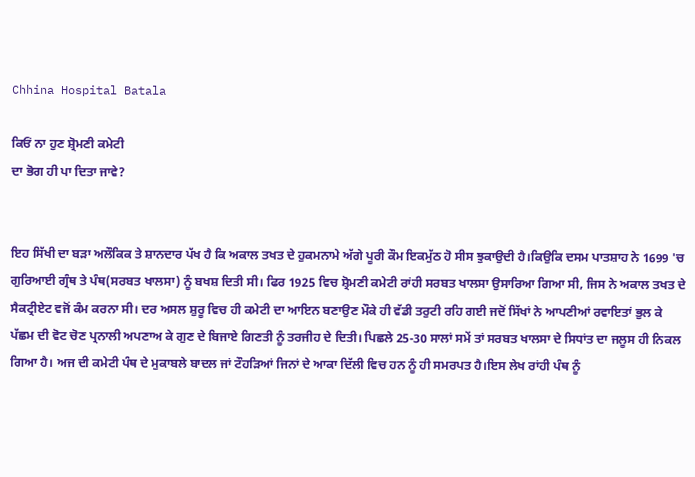Chhina Hospital Batala

ਕਿਓਂ ਨਾ ਹੁਣ ਸ਼੍ਰੋਮਣੀ ਕਮੇਟੀ
ਦਾ ਭੋਗ ਹੀ ਪਾ ਦਿਤਾ ਜਾਵੇ?


ਇਹ ਸਿੱਖੀ ਦਾ ਬੜਾ ਅਲੌਕਿਕ ਤੇ ਸ਼ਾਨਦਾਰ ਪੱਖ ਹੈ ਕਿ ਅਕਾਲ ਤਖਤ ਦੇ ਹੁਕਮਨਾਮੇ ਅੱਗੇ ਪੂਰੀ ਕੌਮ ਇਕਮੁੱਠ ਹੋ ਸੀਸ ਝੁਕਾਉਦੀ ਹੈ।ਕਿਉਕਿ ਦਸਮ ਪਾਤਸ਼ਾਹ ਨੇ 1699 'ਚ ਗੁਰਿਆਈ ਗ੍ਰੰਥ ਤੇ ਪੰਥ(ਸਰਬਤ ਖਾਲਸਾ) ਨੂੰ ਬਖਸ਼ ਦਿਤੀ ਸੀ। ਫਿਰ 1925 ਵਿਚ ਸ਼੍ਰੋਮਣੀ ਕਮੇਟੀ ਰਾਂਹੀ ਸਰਬਤ ਖਾਲਸਾ ਉਸਾਰਿਆ ਗਿਆ ਸੀ, ਜਿਸ ਨੇ ਅਕਾਲ ਤਖਤ ਦੇ ਸੈਕਟ੍ਰੀਏਟ ਵਜੋਂ ਕੰਮ ਕਰਨਾ ਸੀ। ਦਰ ਅਸਲ ਸ਼ੁਰੂ ਵਿਚ ਹੀ ਕਮੇਟੀ ਦਾ ਆਇਨ ਬਣਾਉਣ ਮੌਕੇ ਹੀ ਵੱਡੀ ਤਰੁਟੀ ਰਹਿ ਗਈ ਜਦੋਂ ਸਿੱਖਾਂ ਨੇ ਆਪਣੀਆਂ ਰਵਾਇਤਾਂ ਭੁਲ ਕੇ ਪੱਛਮ ਦੀ ਵੋਟ ਚੋਣ ਪ੍ਰਨਾਲੀ ਅਪਣਾਅ ਕੇ ਗੁਣ ਦੇ ਬਿਜਾਏ ਗਿਣਤੀ ਨੂੰ ਤਰਜੀਹ ਦੇ ਦਿਤੀ। ਪਿਛਲੇ 25-30 ਸਾਲਾਂ ਸਮੇਂ ਤਾਂ ਸਰਬਤ ਖਾਲਸਾ ਦੇ ਸਿਧਾਂਤ ਦਾ ਜਲੂਸ ਹੀ ਨਿਕਲ ਗਿਆ ਹੈ। ਅਜ ਦੀ ਕਮੇਟੀ ਪੰਥ ਦੇ ਮੁਕਾਬਲੇ ਬਾਦਲ ਜਾਂ ਟੌਹੜਿਆਂ ਜਿਨਾਂ ਦੇ ਆਕਾ ਦਿੱਲੀ ਵਿਚ ਹਨ ਨੂੰ ਹੀ ਸਮਰਪਤ ਹੈ।ਇਸ ਲੇਖ ਰਾਂਹੀ ਪੰਥ ਨੂੰ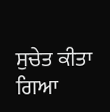ਸੁਚੇਤ ਕੀਤਾ ਗਿਆ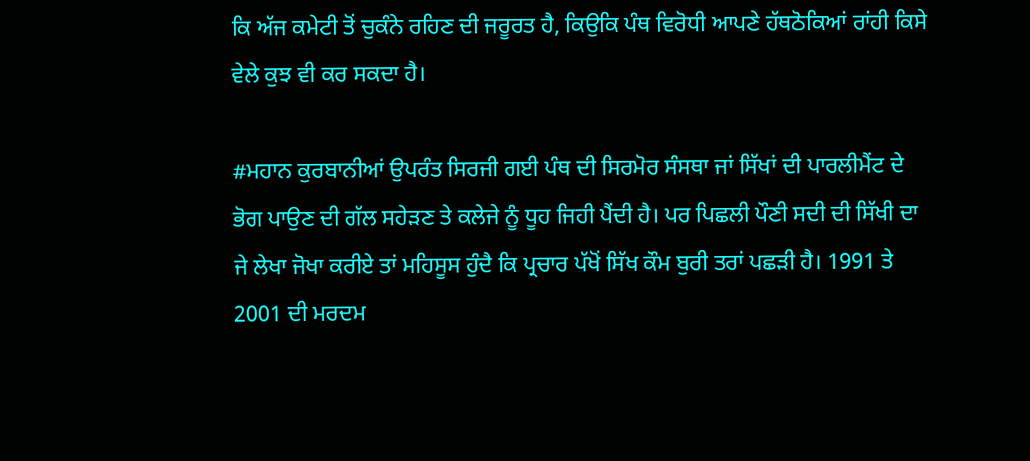ਕਿ ਅੱਜ ਕਮੇਟੀ ਤੋਂ ਚੁਕੰਨੇ ਰਹਿਣ ਦੀ ਜਰੂਰਤ ਹੈ, ਕਿਉਕਿ ਪੰਥ ਵਿਰੋਧੀ ਆਪਣੇ ਹੱਥਠੋਕਿਆਂ ਰਾਂਹੀ ਕਿਸੇ ਵੇਲੇ ਕੁਝ ਵੀ ਕਰ ਸਕਦਾ ਹੈ।

#ਮਹਾਨ ਕੁਰਬਾਨੀਆਂ ਉਪਰੰਤ ਸਿਰਜੀ ਗਈ ਪੰਥ ਦੀ ਸਿਰਮੋਰ ਸੰਸਥਾ ਜਾਂ ਸਿੱਖਾਂ ਦੀ ਪਾਰਲੀਮੈਂਟ ਦੇ ਭੋਗ ਪਾਉਣ ਦੀ ਗੱਲ ਸਹੇੜਣ ਤੇ ਕਲੇਜੇ ਨੂੰ ਧੂਹ ਜਿਹੀ ਪੈਂਦੀ ਹੈ। ਪਰ ਪਿਛਲੀ ਪੌਣੀ ਸਦੀ ਦੀ ਸਿੱਖੀ ਦਾ ਜੇ ਲੇਖਾ ਜੋਖਾ ਕਰੀਏ ਤਾਂ ਮਹਿਸੂਸ ਹੁੰਦੈ ਕਿ ਪ੍ਰਚਾਰ ਪੱਖੋਂ ਸਿੱਖ ਕੌਮ ਬੁਰੀ ਤਰਾਂ ਪਛੜੀ ਹੈ। 1991 ਤੇ 2001 ਦੀ ਮਰਦਮ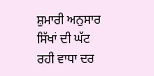ਸ਼ੁਮਾਰੀ ਅਨੁਸਾਰ ਸਿੱਖਾਂ ਦੀ ਘੱਟ ਰਹੀ ਵਾਧਾ ਦਰ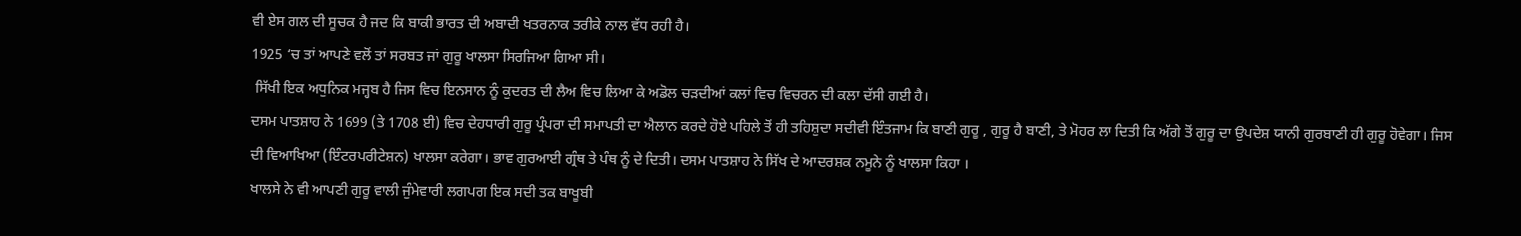ਵੀ ਏਸ ਗਲ ਦੀ ਸੂਚਕ ਹੈ ਜਦ ਕਿ ਬਾਕੀ ਭਾਰਤ ਦੀ ਅਬਾਦੀ ਖਤਰਨਾਕ ਤਰੀਕੇ ਨਾਲ ਵੱਧ ਰਹੀ ਹੈ।
1925 ‘ਚ ਤਾਂ ਆਪਣੇ ਵਲੋਂ ਤਾਂ ਸਰਬਤ ਜਾਂ ਗੁਰੂ ਖਾਲਸਾ ਸਿਰਜਿਆ ਗਿਆ ਸੀ।
 ਸਿੱਖੀ ਇਕ ਅਧੁਨਿਕ ਮਜ੍ਹਬ ਹੈ ਜਿਸ ਵਿਚ ਇਨਸਾਨ ਨੂੰ ਕੁਦਰਤ ਦੀ ਲੈਅ ਵਿਚ ਲਿਆ ਕੇ ਅਡੋਲ ਚੜਦੀਆਂ ਕਲਾਂ ਵਿਚ ਵਿਚਰਨ ਦੀ ਕਲਾ ਦੱਸੀ ਗਈ ਹੈ।
ਦਸਮ ਪਾਤਸ਼ਾਹ ਨੇ 1699 (ਤੇ 1708 ਈ) ਵਿਚ ਦੇਹਧਾਰੀ ਗੁਰੂ ਪ੍ਰੰਪਰਾ ਦੀ ਸਮਾਪਤੀ ਦਾ ਐਲਾਨ ਕਰਦੇ ਹੋਏ ਪਹਿਲੇ ਤੋਂ ਹੀ ਤਹਿਸ਼ੁਦਾ ਸਦੀਵੀ ਇੰਤਜਾਮ ਕਿ ਬਾਣੀ ਗੁਰੂ , ਗੁਰੂ ਹੈ ਬਾਣੀ, ਤੇ ਮੋਹਰ ਲਾ ਦਿਤੀ ਕਿ ਅੱਗੇ ਤੋਂ ਗੁਰੂ ਦਾ ਉਪਦੇਸ਼ ਯਾਨੀ ਗੁਰਬਾਣੀ ਹੀ ਗੁਰੂ ਹੋਵੇਗਾ। ਜਿਸ ਦੀ ਵਿਆਖਿਆ (ਇੰਟਰਪਰੀਟੇਸ਼ਨ) ਖਾਲਸਾ ਕਰੇਗਾ। ਭਾਵ ਗੁਰਆਈ ਗ੍ਰੰਥ ਤੇ ਪੰਥ ਨੂੰ ਦੇ ਦਿਤੀ। ਦਸਮ ਪਾਤਸ਼ਾਹ ਨੇ ਸਿੱਖ ਦੇ ਆਦਰਸ਼ਕ ਨਮੂਨੇ ਨੂੰ ਖਾਲਸਾ ਕਿਹਾ ।
ਖਾਲਸੇ ਨੇ ਵੀ ਆਪਣੀ ਗੁਰੂ ਵਾਲੀ ਜੁੰਮੇਵਾਰੀ ਲਗਪਗ ਇਕ ਸਦੀ ਤਕ ਬਾਖੂਬੀ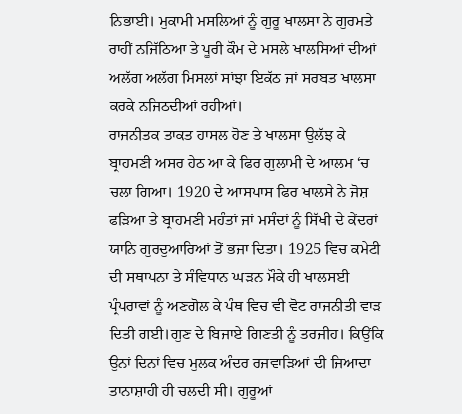ਨਿਭਾਈ। ਮੁਕਾਮੀ ਮਸਲਿਆਂ ਨੂੰ ਗੁਰੂ ਖਾਲਸਾ ਨੇ ਗੁਰਮਤੇ ਰਾਹੀਂ ਨਜਿੱਠਿਆ ਤੇ ਪੂਰੀ ਕੌਮ ਦੇ ਮਸਲੇ ਖਾਲਸਿਆਂ ਦੀਆਂ ਅਲੱਗ ਅਲੱਗ ਮਿਸਲਾਂ ਸਾਂਝਾ ਇਕੱਠ ਜਾਂ ਸਰਬਤ ਖਾਲਸਾ ਕਰਕੇ ਨਜਿਠਦੀਆਂ ਰਹੀਆਂ।
ਰਾਜਨੀਤਕ ਤਾਕਤ ਹਾਸਲ ਹੋਣ ਤੇ ਖਾਲਸਾ ਉਲੱਝ ਕੇ ਬ੍ਰਾਹਮਣੀ ਅਸਰ ਹੇਠ ਆ ਕੇ ਫਿਰ ਗੁਲਾਮੀ ਦੇ ਆਲਮ ‘ਚ ਚਲਾ ਗਿਆ। 1920 ਦੇ ਆਸਪਾਸ ਫਿਰ ਖਾਲਸੇ ਨੇ ਜੋਸ਼ ਫੜਿਆ ਤੇ ਬ੍ਰਾਹਮਣੀ ਮਹੰਤਾਂ ਜਾਂ ਮਸੰਦਾਂ ਨੂੰ ਸਿੱਖੀ ਦੇ ਕੇਂਦਰਾਂ ਯਾਨਿ ਗੁਰਦੁਆਰਿਆਂ ਤੋਂ ਭਜਾ ਦਿਤਾ। 1925 ਵਿਚ ਕਮੇਟੀ ਦੀ ਸਥਾਪਨਾ ਤੇ ਸੰਵਿਧਾਨ ਘੜਨ ਮੌਕੇ ਹੀ ਖਾਲਸਈ ਪ੍ਰੰਪਰਾਵਾਂ ਨੂੰ ਅਣਗੋਲ ਕੇ ਪੰਥ ਵਿਚ ਵੀ ਵੋਟ ਰਾਜਨੀਤੀ ਵਾੜ ਦਿਤੀ ਗਈ।ਗੁਣ ਦੇ ਬਿਜਾਏ ਗਿਣਤੀ ਨੂੰ ਤਰਜੀਹ। ਕਿਉਂਕਿ ਉਨਾਂ ਦਿਨਾਂ ਵਿਚ ਮੁਲਕ ਅੰਦਰ ਰਜਵਾੜਿਆਂ ਦੀ ਜਿਆਦਾ ਤਾਨਾਸ਼ਾਹੀ ਹੀ ਚਲਦੀ ਸੀ। ਗੁਰੂਆਂ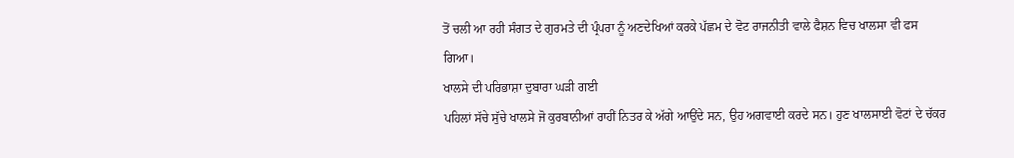ਤੋਂ ਚਲੀ ਆ ਰਹੀ ਸੰਗਤ ਦੇ ਗੁਰਮਤੇ ਦੀ ਪ੍ਰੰਪਰਾ ਨੂੰ ਅਣਦੇਖਿਆਂ ਕਰਕੇ ਪੱਛਮ ਦੇ ਵੋਟ ਰਾਜਨੀਤੀ ਵਾਲੇ ਫੈਸ਼ਨ ਵਿਚ ਖਾਲਸਾ ਵੀ ਫਸ ਗਿਆ।
ਖਾਲਸੇ ਦੀ ਪਰਿਭਾਸ਼ਾ ਦੁਬਾਰਾ ਘੜੀ ਗਈ
ਪਹਿਲਾਂ ਸੱਚੇ ਸੁੱਚੇ ਖਾਲਸੇ ਜੋ ਕੁਰਬਾਨੀਆਂ ਰਾਹੀਂ ਨਿਤਰ ਕੇ ਅੱਗੇ ਆਉਂਦੇ ਸਨ, ਉਹ ਅਗਵਾਈ ਕਰਦੇ ਸਨ। ਹੁਣ ਖਾਲਸਾਈ ਵੋਟਾਂ ਦੇ ਚੱਕਰ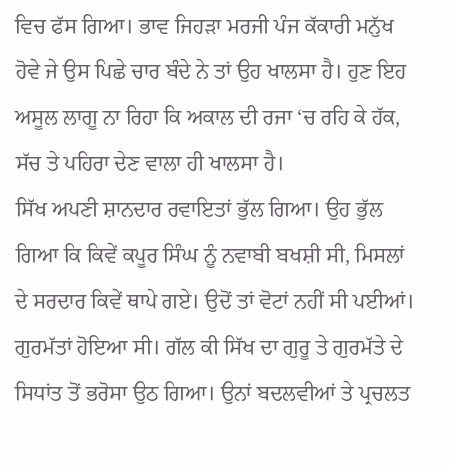ਵਿਚ ਫੱਸ ਗਿਆ। ਭਾਵ ਜਿਹੜਾ ਮਰਜੀ ਪੰਜ ਕੱਕਾਰੀ ਮਨੁੱਖ ਹੋਵੇ ਜੇ ਉਸ ਪਿਛੇ ਚਾਰ ਬੰਦੇ ਨੇ ਤਾਂ ਉਹ ਖਾਲਸਾ ਹੈ। ਹੁਣ ਇਹ ਅਸੂਲ ਲਾਗੂ ਨਾ ਰਿਹਾ ਕਿ ਅਕਾਲ ਦੀ ਰਜਾ ‘ਚ ਰਹਿ ਕੇ ਹੱਕ, ਸੱਚ ਤੇ ਪਹਿਰਾ ਦੇਣ ਵਾਲਾ ਹੀ ਖਾਲਸਾ ਹੈ।
ਸਿੱਖ ਅਪਣੀ ਸ਼ਾਨਦਾਰ ਰਵਾਇਤਾਂ ਭੁੱਲ ਗਿਆ। ਉਹ ਭੁੱਲ ਗਿਆ ਕਿ ਕਿਵੇਂ ਕਪੂਰ ਸਿੰਘ ਨੂੰ ਨਵਾਬੀ ਬਖਸ਼ੀ ਸੀ, ਮਿਸਲਾਂ ਦੇ ਸਰਦਾਰ ਕਿਵੇਂ ਥਾਪੇ ਗਏ। ਉਦੋਂ ਤਾਂ ਵੋਟਾਂ ਨਹੀਂ ਸੀ ਪਈਆਂ। ਗੁਰਮੱਤਾਂ ਹੋਇਆ ਸੀ। ਗੱਲ ਕੀ ਸਿੱਖ ਦਾ ਗੁਰੂ ਤੇ ਗੁਰਮੱਤੇ ਦੇ ਸਿਧਾਂਤ ਤੋਂ ਭਰੋਸਾ ਉਠ ਗਿਆ। ਉਨਾਂ ਬਦਲਵੀਆਂ ਤੇ ਪ੍ਰਚਲਤ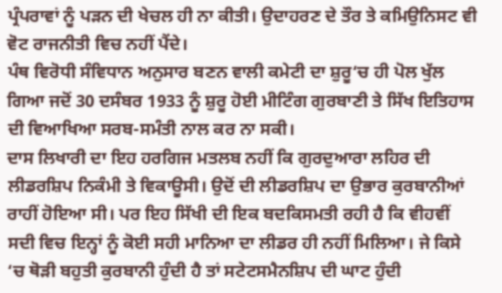ਪ੍ਰੰਪਰਾਵਾਂ ਨੂੰ ਪੜਨ ਦੀ ਖੇਚਲ ਹੀ ਨਾ ਕੀਤੀ। ਉਦਾਹਰਣ ਦੇ ਤੌਰ ਤੇ ਕਮਿਉਨਿਸਟ ਵੀ ਵੋਟ ਰਾਜਨੀਤੀ ਵਿਚ ਨਹੀਂ ਪੈਂਦੇ।
ਪੰਥ ਵਿਰੋਧੀ ਸੰਵਿਧਾਨ ਅਨੁਸਾਰ ਬਣਨ ਵਾਲੀ ਕਮੇਟੀ ਦਾ ਸ਼ੁਰੂ‘ਚ ਹੀ ਪੋਲ ਖੁੱਲ ਗਿਆ ਜਦੋਂ 30 ਦਸੰਬਰ 1933 ਨੂੰ ਸ਼ੁਰੂ ਹੋਈ ਮੀਟਿੰਗ ਗੁਰਬਾਣੀ ਤੇ ਸਿੱਖ ਇਤਿਹਾਸ ਦੀ ਵਿਆਖਿਆ ਸਰਬ-ਸਮੰਤੀ ਨਾਲ ਕਰ ਨਾ ਸਕੀ।
ਦਾਸ ਲਿਖਾਰੀ ਦਾ ਇਹ ਹਰਗਿਜ ਮਤਲਬ ਨਹੀਂ ਕਿ ਗੁਰਦੁਆਰਾ ਲਹਿਰ ਦੀ ਲੀਡਰਸ਼ਿਪ ਨਿਕੰਮੀ ਤੇ ਵਿਕਾਊਸੀ। ਉਦੋਂ ਦੀ ਲੀਡਰਸ਼ਿਪ ਦਾ ਉਭਾਰ ਕੁਰਬਾਨੀਆਂ ਰਾਹੀਂ ਹੋਇਆ ਸੀ। ਪਰ ਇਹ ਸਿੱਖੀ ਦੀ ਇਕ ਬਦਕਿਸਮਤੀ ਰਹੀ ਹੈ ਕਿ ਵੀਹਵੀਂ ਸਦੀ ਵਿਚ ਇਨ੍ਹਾਂ ਨੂੰ ਕੋਈ ਸਹੀ ਮਾਨਿਆ ਦਾ ਲੀਡਰ ਹੀ ਨਹੀਂ ਮਿਲਿਆ। ਜੇ ਕਿਸੇ ‘ਚ ਥੋੜੀ ਬਹੁਤੀ ਕੁਰਬਾਨੀ ਹੁੰਦੀ ਹੈ ਤਾਂ ਸਟੇਟਸਮੈਨਸ਼ਿਪ ਦੀ ਘਾਟ ਹੁੰਦੀ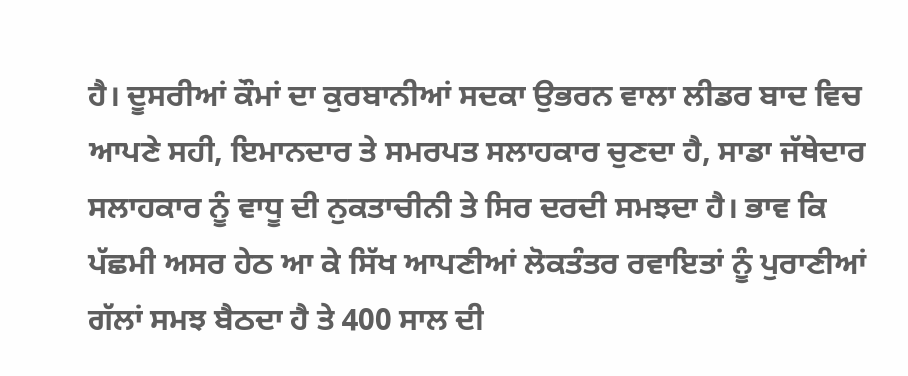ਹੈ। ਦੂਸਰੀਆਂ ਕੌਮਾਂ ਦਾ ਕੁਰਬਾਨੀਆਂ ਸਦਕਾ ਉਭਰਨ ਵਾਲਾ ਲੀਡਰ ਬਾਦ ਵਿਚ ਆਪਣੇ ਸਹੀ, ਇਮਾਨਦਾਰ ਤੇ ਸਮਰਪਤ ਸਲਾਹਕਾਰ ਚੁਣਦਾ ਹੈ, ਸਾਡਾ ਜੱਥੇਦਾਰ ਸਲਾਹਕਾਰ ਨੂੰ ਵਾਧੂ ਦੀ ਨੁਕਤਾਚੀਨੀ ਤੇ ਸਿਰ ਦਰਦੀ ਸਮਝਦਾ ਹੈ। ਭਾਵ ਕਿ ਪੱਛਮੀ ਅਸਰ ਹੇਠ ਆ ਕੇ ਸਿੱਖ ਆਪਣੀਆਂ ਲੋਕਤੰਤਰ ਰਵਾਇਤਾਂ ਨੂੰ ਪੁਰਾਣੀਆਂ ਗੱਲਾਂ ਸਮਝ ਬੈਠਦਾ ਹੈ ਤੇ 400 ਸਾਲ ਦੀ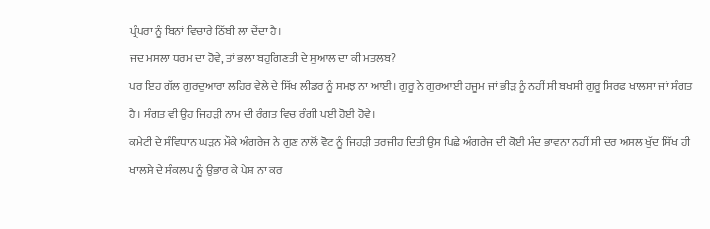ਪ੍ਰੰਪਰਾ ਨੂੰ ਬਿਨਾਂ ਵਿਚਾਰੇ ਠਿੱਬੀ ਲਾ ਦੇਂਦਾ ਹੈ।
ਜਦ ਮਸਲਾ ਧਰਮ ਦਾ ਹੋਵੇ, ਤਾਂ ਭਲਾ ਬਹੁਗਿਣਤੀ ਦੇ ਸੁਆਲ ਦਾ ਕੀ ਮਤਲਬ?
ਪਰ ਇਹ ਗੱਲ ਗੁਰਦੁਆਰਾ ਲਹਿਰ ਵੇਲੇ ਦੇ ਸਿੱਖ ਲੀਡਰ ਨੂੰ ਸਮਝ ਨਾ ਆਈ। ਗੁਰੂ ਨੇ ਗੁਰਆਈ ਹਜੂਮ ਜਾਂ ਭੀੜ ਨੂੰ ਨਹੀਂ ਸੀ ਬਖਸੀ ਗੁਰੂ ਸਿਰਫ ਖਾਲਸਾ ਜਾਂ ਸੰਗਤ ਹੈ। ਸੰਗਤ ਵੀ ਉਹ ਜਿਹੜੀ ਨਾਮ ਦੀ ਰੰਗਤ ਵਿਚ ਰੰਗੀ ਪਈ ਹੋਈ ਹੋਵੇ।
ਕਮੇਟੀ ਦੇ ਸੰਵਿਧਾਨ ਘੜਨ ਮੌਕੇ ਅੰਗਰੇਜ ਨੇ ਗੁਣ ਨਾਲੋਂ ਵੋਟ ਨੂੰ ਜਿਹੜੀ ਤਰਜੀਹ ਦਿਤੀ ਉਸ ਪਿਛੇ ਅੰਗਰੇਜ ਦੀ ਕੋਈ ਮੰਦ ਭਾਵਨਾ ਨਹੀਂ ਸੀ ਦਰ ਅਸਲ ਖੁੱਦ ਸਿੱਖ ਹੀ ਖਾਲਸੇ ਦੇ ਸੰਕਲਪ ਨੂੰ ਉਭਾਰ ਕੇ ਪੇਸ਼ ਨਾ ਕਰ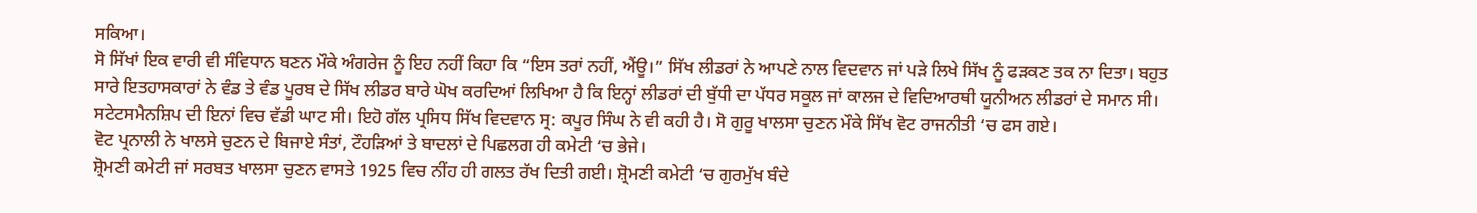ਸਕਿਆ।
ਸੋ ਸਿੱਖਾਂ ਇਕ ਵਾਰੀ ਵੀ ਸੰਵਿਧਾਨ ਬਣਨ ਮੌਕੇ ਅੰਗਰੇਜ ਨੂੰ ਇਹ ਨਹੀਂ ਕਿਹਾ ਕਿ “ਇਸ ਤਰਾਂ ਨਹੀਂ, ਐਂਊ।” ਸਿੱਖ ਲੀਡਰਾਂ ਨੇ ਆਪਣੇ ਨਾਲ ਵਿਦਵਾਨ ਜਾਂ ਪੜੇ ਲਿਖੇ ਸਿੱਖ ਨੂੰ ਫੜਕਣ ਤਕ ਨਾ ਦਿਤਾ। ਬਹੁਤ ਸਾਰੇ ਇਤਹਾਸਕਾਰਾਂ ਨੇ ਵੰਡ ਤੇ ਵੰਡ ਪੂਰਬ ਦੇ ਸਿੱਖ ਲੀਡਰ ਬਾਰੇ ਘੋਖ ਕਰਦਿਆਂ ਲਿਖਿਆ ਹੈ ਕਿ ਇਨ੍ਹਾਂ ਲੀਡਰਾਂ ਦੀ ਬੁੱਧੀ ਦਾ ਪੱਧਰ ਸਕੂਲ ਜਾਂ ਕਾਲਜ ਦੇ ਵਿਦਿਆਰਥੀ ਯੂਨੀਅਨ ਲੀਡਰਾਂ ਦੇ ਸਮਾਨ ਸੀ। ਸਟੇਟਸਮੈਨਸ਼ਿਪ ਦੀ ਇਨਾਂ ਵਿਚ ਵੱਡੀ ਘਾਟ ਸੀ। ਇਹੋ ਗੱਲ ਪ੍ਰਸਿਧ ਸਿੱਖ ਵਿਦਵਾਨ ਸ੍ਰ: ਕਪੂਰ ਸਿੰਘ ਨੇ ਵੀ ਕਹੀ ਹੈ। ਸੋ ਗੁਰੂ ਖਾਲਸਾ ਚੁਣਨ ਮੌਕੇ ਸਿੱਖ ਵੋਟ ਰਾਜਨੀਤੀ ‘ਚ ਫਸ ਗਏ।
ਵੋਟ ਪ੍ਰਨਾਲੀ ਨੇ ਖਾਲਸੇ ਚੁਣਨ ਦੇ ਬਿਜਾਏ ਸੰਤਾਂ, ਟੌਹੜਿਆਂ ਤੇ ਬਾਦਲਾਂ ਦੇ ਪਿਛਲਗ ਹੀ ਕਮੇਟੀ ‘ਚ ਭੇਜੇ।
ਸ਼੍ਰੋਮਣੀ ਕਮੇਟੀ ਜਾਂ ਸਰਬਤ ਖਾਲਸਾ ਚੁਣਨ ਵਾਸਤੇ 1925 ਵਿਚ ਨੀਂਹ ਹੀ ਗਲਤ ਰੱਖ ਦਿਤੀ ਗਈ। ਸ਼੍ਰੋਮਣੀ ਕਮੇਟੀ ‘ਚ ਗੁਰਮੁੱਖ ਬੰਦੇ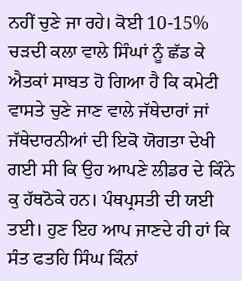ਨਹੀਂ ਚੁਣੇ ਜਾ ਰਹੇ। ਕੋਈ 10-15% ਚੜਦੀ ਕਲਾ ਵਾਲੇ ਸਿੰਘਾਂ ਨੂੰ ਛੱਡ ਕੇ ਐਤਕਾਂ ਸਾਬਤ ਹੋ ਗਿਆ ਹੈ ਕਿ ਕਮੇਟੀ ਵਾਸਤੇ ਚੁਣੇ ਜਾਣ ਵਾਲੇ ਜੱਥੇਦਾਰਾਂ ਜਾਂ ਜੱਥੇਦਾਰਨੀਆਂ ਦੀ ਇਕੋ ਯੋਗਤਾ ਦੇਖੀ ਗਈ ਸੀ ਕਿ ਉਹ ਆਪਣੇ ਲੀਡਰ ਦੇ ਕਿੰਨੇ ਕੁ ਹੱਥਠੋਕੇ ਹਨ। ਪੰਥਪ੍ਰਸਤੀ ਦੀ ਯਈ ਤਈ। ਹੁਣ ਇਹ ਆਪ ਜਾਣਦੇ ਹੀ ਹਾਂ ਕਿ ਸੰਤ ਫਤਹਿ ਸਿੰਘ ਕਿੰਨਾਂ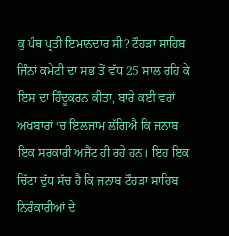ਕੁ ਪੰਥ ਪ੍ਰਤੀ ਇਮਾਨਦਾਰ ਸੀ? ਟੌਹੜਾ ਸਾਹਿਬ ਜਿੰਨਾਂ ਕਮੇਟੀ ਦਾ ਸਭ ਤੋਂ ਵੱਧ 25 ਸਾਲ ਰਹਿ ਕੇ ਇਸ ਦਾ ਹਿੰਦੂਕਰਨ ਕੀਤਾ, ਬਾਰੇ ਕਈ ਵਰਾਂ ਅਖਬਾਰਾਂ ‘ਚ ਇਲਜਾਮ ਲੱਗਿਐ ਕਿ ਜਨਾਬ ਇਕ ਸਰਕਾਰੀ ਅਜੈਂਟ ਹੀ ਰਹੇ ਹਨ। ਇਹ ਇਕ ਚਿੱਟਾ ਦੁੱਧ ਸੱਚ ਹੈ ਕਿ ਜਨਾਬ ਟੌਹੜਾ ਸਾਹਿਬ ਨਿਰੰਕਾਰੀਆਂ ਦੇ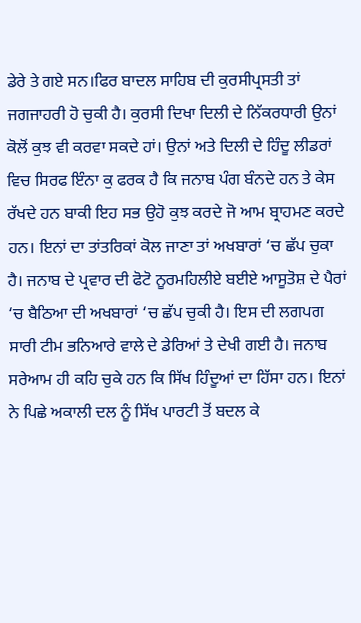ਡੇਰੇ ਤੇ ਗਏ ਸਨ।ਫਿਰ ਬਾਦਲ ਸਾਹਿਬ ਦੀ ਕੁਰਸੀਪ੍ਰਸਤੀ ਤਾਂ ਜਗਜਾਹਰੀ ਹੋ ਚੁਕੀ ਹੈ। ਕੁਰਸੀ ਦਿਖਾ ਦਿਲੀ ਦੇ ਨਿੱਕਰਧਾਰੀ ਉਨਾਂ ਕੋਲੋਂ ਕੁਝ ਵੀ ਕਰਵਾ ਸਕਦੇ ਹਾਂ। ਉਨਾਂ ਅਤੇ ਦਿਲੀ ਦੇ ਹਿੰਦੂ ਲੀਡਰਾਂ ਵਿਚ ਸਿਰਫ ਇੰਨਾ ਕੁ ਫਰਕ ਹੈ ਕਿ ਜਨਾਬ ਪੰਗ ਬੰਨਦੇ ਹਨ ਤੇ ਕੇਸ ਰੱਖਦੇ ਹਨ ਬਾਕੀ ਇਹ ਸਭ ਉਹੋ ਕੁਝ ਕਰਦੇ ਜੋ ਆਮ ਬ੍ਰਾਹਮਣ ਕਰਦੇ ਹਨ। ਇਨਾਂ ਦਾ ਤਾਂਤਰਿਕਾਂ ਕੋਲ ਜਾਣਾ ਤਾਂ ਅਖਬਾਰਾਂ ‘ਚ ਛੱਪ ਚੁਕਾ ਹੈ। ਜਨਾਬ ਦੇ ਪ੍ਰਵਾਰ ਦੀ ਫੋਟੋ ਨੂਰਮਹਿਲੀਏ ਬਈਏ ਆਸੂਤੋਸ਼ ਦੇ ਪੈਰਾਂ ‘ਚ ਬੈਠਿਆ ਦੀ ਅਖਬਾਰਾਂ ‘ਚ ਛੱਪ ਚੁਕੀ ਹੈ। ਇਸ ਦੀ ਲਗਪਗ ਸਾਰੀ ਟੀਮ ਭਨਿਆਰੇ ਵਾਲੇ ਦੇ ਡੇਰਿਆਂ ਤੇ ਦੇਖੀ ਗਈ ਹੈ। ਜਨਾਬ ਸਰੇਆਮ ਹੀ ਕਹਿ ਚੁਕੇ ਹਨ ਕਿ ਸਿੱਖ ਹਿੰਦੂਆਂ ਦਾ ਹਿੱਸਾ ਹਨ। ਇਨਾਂ ਨੇ ਪਿਛੇ ਅਕਾਲੀ ਦਲ ਨੂੰ ਸਿੱਖ ਪਾਰਟੀ ਤੋਂ ਬਦਲ ਕੇ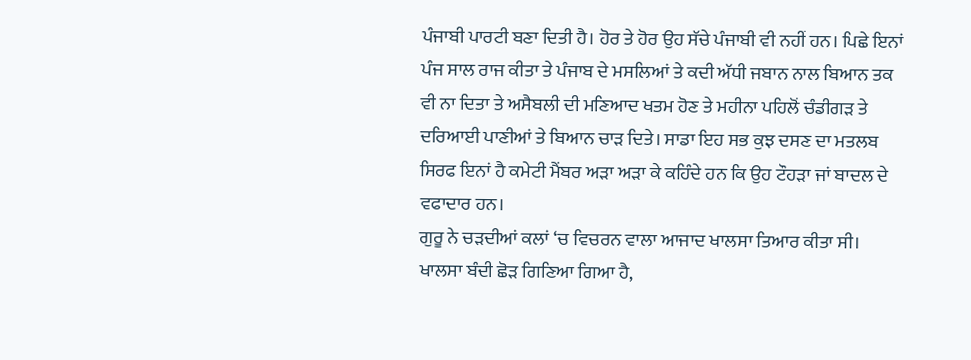ਪੰਜਾਬੀ ਪਾਰਟੀ ਬਣਾ ਦਿਤੀ ਹੈ। ਹੋਰ ਤੇ ਹੋਰ ਉਹ ਸੱਚੇ ਪੰਜਾਬੀ ਵੀ ਨਹੀਂ ਹਨ। ਪਿਛੇ ਇਨਾਂ ਪੰਜ ਸਾਲ ਰਾਜ ਕੀਤਾ ਤੇ ਪੰਜਾਬ ਦੇ ਮਸਲਿਆਂ ਤੇ ਕਦੀ ਅੱਧੀ ਜਬਾਨ ਨਾਲ ਬਿਆਨ ਤਕ ਵੀ ਨਾ ਦਿਤਾ ਤੇ ਅਸੈਬਲੀ ਦੀ ਮਣਿਆਦ ਖਤਮ ਹੋਣ ਤੇ ਮਹੀਨਾ ਪਹਿਲੋਂ ਚੰਡੀਗੜ ਤੇ ਦਰਿਆਈ ਪਾਣੀਆਂ ਤੇ ਬਿਆਨ ਚਾੜ ਦਿਤੇ। ਸਾਡਾ ਇਹ ਸਭ ਕੁਝ ਦਸਣ ਦਾ ਮਤਲਬ ਸਿਰਫ ਇਨਾਂ ਹੈ ਕਮੇਟੀ ਮੈਂਬਰ ਅੜਾ ਅੜਾ ਕੇ ਕਹਿੰਦੇ ਹਨ ਕਿ ਉਹ ਟੌਹੜਾ ਜਾਂ ਬਾਦਲ ਦੇ ਵਫਾਦਾਰ ਹਨ।
ਗੁਰੂ ਨੇ ਚੜਦੀਆਂ ਕਲਾਂ ‘ਚ ਵਿਚਰਨ ਵਾਲਾ ਆਜਾਦ ਖਾਲਸਾ ਤਿਆਰ ਕੀਤਾ ਸੀ। ਖਾਲਸਾ ਬੰਦੀ ਛੋੜ ਗਿਣਿਆ ਗਿਆ ਹੈ,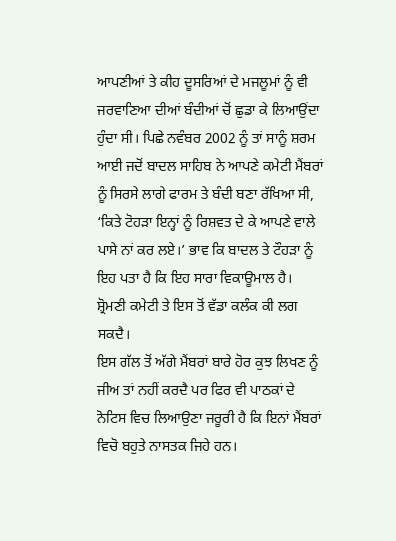ਆਪਣੀਆਂ ਤੇ ਕੀਹ ਦੂਸਰਿਆਂ ਦੇ ਮਜਲੂਮਾਂ ਨੂੰ ਵੀ ਜਰਵਾਣਿਆ ਦੀਆਂ ਬੰਦੀਆਂ ਚੋਂ ਛੁਡਾ ਕੇ ਲਿਆਉਂਦਾ ਹੁੰਦਾ ਸੀ। ਪਿਛੇ ਨਵੰਬਰ 2002 ਨੂੰ ਤਾਂ ਸਾਨੂੰ ਸ਼ਰਮ ਆਈ ਜਦੋਂ ਬਾਦਲ ਸਾਹਿਬ ਨੇ ਆਪਣੇ ਕਮੇਟੀ ਮੈਂਬਰਾਂ ਨੂੰ ਸਿਰਸੇ ਲਾਗੇ ਫਾਰਮ ਤੇ ਬੰਦੀ ਬਣਾ ਰੱਖਿਆ ਸੀ, ‘ਕਿਤੇ ਟੋਹੜਾ ਇਨ੍ਹਾਂ ਨੂੰ ਰਿਸ਼ਵਤ ਦੇ ਕੇ ਆਪਣੇ ਵਾਲੇ ਪਾਸੇ ਨਾਂ ਕਰ ਲਏ।’ ਭਾਵ ਕਿ ਬਾਦਲ ਤੇ ਟੌਹੜਾ ਨੂੰ ਇਹ ਪਤਾ ਹੈ ਕਿ ਇਹ ਸਾਰਾ ਵਿਕਾਊਮਾਲ ਹੈ। ਸ਼੍ਰੋਮਣੀ ਕਮੇਟੀ ਤੇ ਇਸ ਤੋਂ ਵੱਡਾ ਕਲੰਕ ਕੀ ਲਗ ਸਕਦੈ।
ਇਸ ਗੱਲ ਤੋਂ ਅੱਗੇ ਮੈਂਬਰਾਂ ਬਾਰੇ ਹੋਰ ਕੁਝ ਲਿਖਣ ਨੂੰ ਜੀਅ ਤਾਂ ਨਹੀਂ ਕਰਦੈ ਪਰ ਫਿਰ ਵੀ ਪਾਠਕਾਂ ਦੇ ਨੋਟਿਸ ਵਿਚ ਲਿਆਉਣਾ ਜਰੂਰੀ ਹੈ ਕਿ ਇਨਾਂ ਮੈਂਬਰਾਂ ਵਿਚੋ ਬਹੁਤੇ ਨਾਸਤਕ ਜਿਹੇ ਹਨ।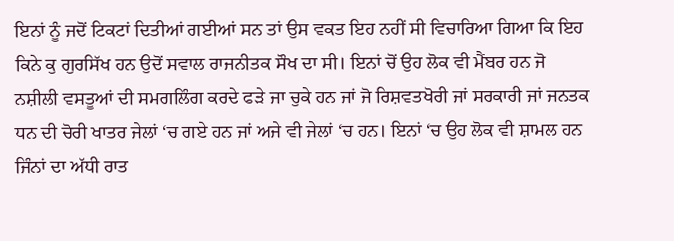ਇਨਾਂ ਨੂੰ ਜਦੋਂ ਟਿਕਟਾਂ ਦਿਤੀਆਂ ਗਈਆਂ ਸਨ ਤਾਂ ਉਸ ਵਕਤ ਇਹ ਨਹੀਂ ਸੀ ਵਿਚਾਰਿਆ ਗਿਆ ਕਿ ਇਹ ਕਿਨੇ ਕੁ ਗੁਰਸਿੱਖ ਹਨ ਉਦੋਂ ਸਵਾਲ ਰਾਜਨੀਤਕ ਸੌਖ ਦਾ ਸੀ। ਇਨਾਂ ਚੋਂ ਉਹ ਲੋਕ ਵੀ ਮੈਂਬਰ ਹਨ ਜੋ ਨਸ਼ੀਲੀ ਵਸਤੂਆਂ ਦੀ ਸਮਗਲਿੰਗ ਕਰਦੇ ਫੜੇ ਜਾ ਚੁਕੇ ਹਨ ਜਾਂ ਜੋ ਰਿਸ਼ਵਤਖੋਰੀ ਜਾਂ ਸਰਕਾਰੀ ਜਾਂ ਜਨਤਕ ਧਨ ਦੀ ਚੋਰੀ ਖਾਤਰ ਜੇਲਾਂ ‘ਚ ਗਏ ਹਨ ਜਾਂ ਅਜੇ ਵੀ ਜੇਲਾਂ ‘ਚ ਹਨ। ਇਨਾਂ ‘ਚ ਉਹ ਲੋਕ ਵੀ ਸ਼ਾਮਲ ਹਨ ਜਿੰਨਾਂ ਦਾ ਅੱਧੀ ਰਾਤ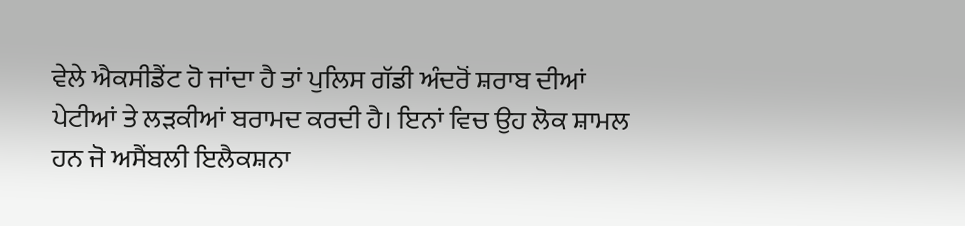ਵੇਲੇ ਐਕਸੀਡੈਂਟ ਹੋ ਜਾਂਦਾ ਹੈ ਤਾਂ ਪੁਲਿਸ ਗੱਡੀ ਅੰਦਰੋਂ ਸ਼ਰਾਬ ਦੀਆਂ ਪੇਟੀਆਂ ਤੇ ਲੜਕੀਆਂ ਬਰਾਮਦ ਕਰਦੀ ਹੈ। ਇਨਾਂ ਵਿਚ ਉਹ ਲੋਕ ਸ਼ਾਮਲ ਹਨ ਜੋ ਅਸੈਂਬਲੀ ਇਲੈਕਸ਼ਨਾ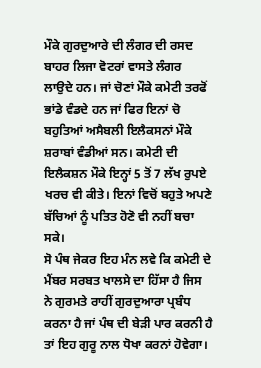ਮੌਕੇ ਗੁਰਦੁਆਰੇ ਦੀ ਲੰਗਰ ਦੀ ਰਸਦ ਬਾਹਰ ਲਿਜਾ ਵੋਟਰਾਂ ਵਾਸਤੇ ਲੰਗਰ ਲਾਉਦੇ ਹਨ। ਜਾਂ ਚੋਣਾਂ ਮੌਕੇ ਕਮੇਟੀ ਤਰਫੋਂ ਭਾਂਡੇ ਵੰਡਦੇ ਹਨ ਜਾਂ ਫਿਰ ਇਨਾਂ ਚੋ ਬਹੁਤਿਆਂ ਅਸੈਬਲੀ ਇਲੈਕਸਨਾਂ ਮੌਕੇ ਸ਼ਰਾਬਾਂ ਵੰਡੀਆਂ ਸਨ। ਕਮੇਟੀ ਦੀ ਇਲੈਕਸ਼ਨ ਮੌਕੇ ਇਨ੍ਹਾਂ 5 ਤੋਂ 7 ਲੱਖ ਰੁਪਏ ਖਰਚ ਵੀ ਕੀਤੇ। ਇਨਾਂ ਵਿਚੋਂ ਬਹੁਤੇ ਅਪਣੇ ਬੱਚਿਆਂ ਨੂੰ ਪਤਿਤ ਹੋਣੋ ਵੀ ਨਹੀਂ ਬਚਾ ਸਕੇ।
ਸੋ ਪੰਥ ਜੇਕਰ ਇਹ ਮੰਨ ਲਵੇ ਕਿ ਕਮੇਟੀ ਦੇ ਮੈਂਬਰ ਸਰਬਤ ਖਾਲਸੇ ਦਾ ਹਿੱਸਾ ਹੈ ਜਿਸ ਨੇ ਗੁਰਮਤੇ ਰਾਹੀਂ ਗੁਰਦੁਆਰਾ ਪ੍ਰਬੰਧ ਕਰਨਾ ਹੈ ਜਾਂ ਪੰਥ ਦੀ ਬੇੜੀ ਪਾਰ ਕਰਨੀ ਹੈ ਤਾਂ ਇਹ ਗੁਰੂ ਨਾਲ ਧੋਖਾ ਕਰਨਾਂ ਹੋਵੇਗਾ।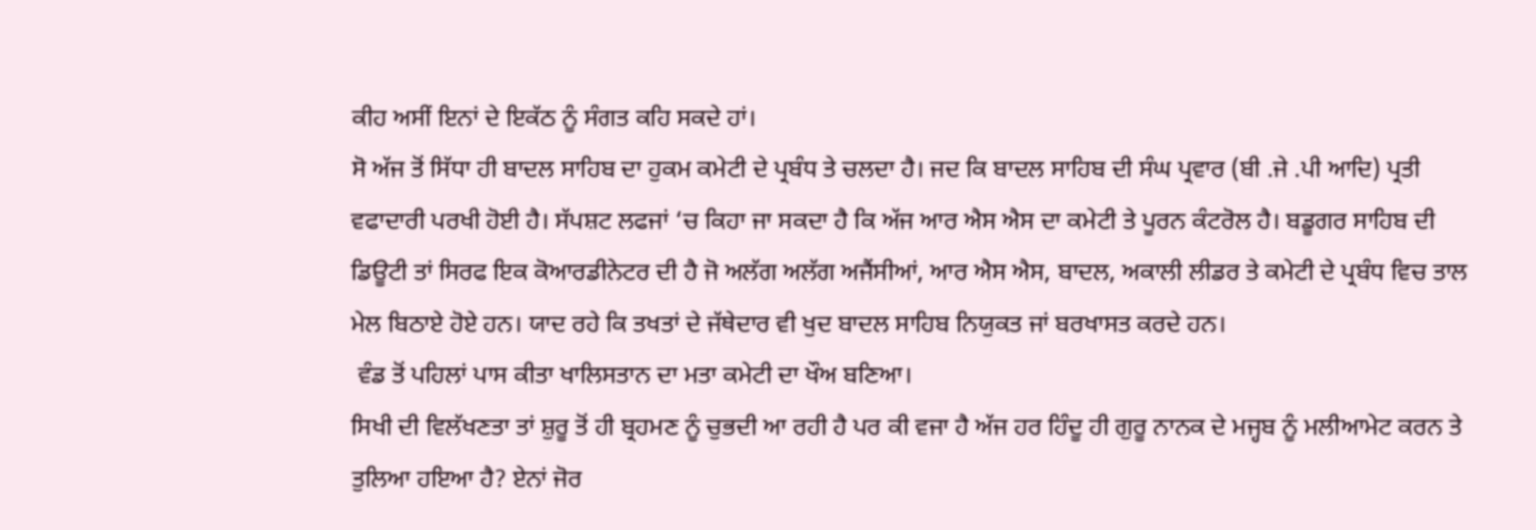ਕੀਹ ਅਸੀਂ ਇਨਾਂ ਦੇ ਇਕੱਠ ਨੂੰ ਸੰਗਤ ਕਹਿ ਸਕਦੇ ਹਾਂ।
ਸੋ ਅੱਜ ਤੋਂ ਸਿੱਧਾ ਹੀ ਬਾਦਲ ਸਾਹਿਬ ਦਾ ਹੁਕਮ ਕਮੇਟੀ ਦੇ ਪ੍ਰਬੰਧ ਤੇ ਚਲਦਾ ਹੈ। ਜਦ ਕਿ ਬਾਦਲ ਸਾਹਿਬ ਦੀ ਸੰਘ ਪ੍ਰਵਾਰ (ਬੀ .ਜੇ .ਪੀ ਆਦਿ) ਪ੍ਰਤੀ ਵਫਾਦਾਰੀ ਪਰਖੀ ਹੋਈ ਹੈ। ਸੱਪਸ਼ਟ ਲਫਜਾਂ ‘ਚ ਕਿਹਾ ਜਾ ਸਕਦਾ ਹੈ ਕਿ ਅੱਜ ਆਰ ਐਸ ਐਸ ਦਾ ਕਮੇਟੀ ਤੇ ਪੂਰਨ ਕੰਟਰੋਲ ਹੈ। ਬਡੂਗਰ ਸਾਹਿਬ ਦੀ ਡਿਊਟੀ ਤਾਂ ਸਿਰਫ ਇਕ ਕੋਆਰਡੀਨੇਟਰ ਦੀ ਹੈ ਜੋ ਅਲੱਗ ਅਲੱਗ ਅਜੈਂਸੀਆਂ, ਆਰ ਐਸ ਐਸ, ਬਾਦਲ, ਅਕਾਲੀ ਲੀਡਰ ਤੇ ਕਮੇਟੀ ਦੇ ਪ੍ਰਬੰਧ ਵਿਚ ਤਾਲ ਮੇਲ ਬਿਠਾਏ ਹੋਏ ਹਨ। ਯਾਦ ਰਹੇ ਕਿ ਤਖਤਾਂ ਦੇ ਜੱਥੇਦਾਰ ਵੀ ਖੁਦ ਬਾਦਲ ਸਾਹਿਬ ਨਿਯੁਕਤ ਜਾਂ ਬਰਖਾਸਤ ਕਰਦੇ ਹਨ।
 ਵੰਡ ਤੋਂ ਪਹਿਲਾਂ ਪਾਸ ਕੀਤਾ ਖਾਲਿਸਤਾਨ ਦਾ ਮਤਾ ਕਮੇਟੀ ਦਾ ਖੌਅ ਬਣਿਆ।
ਸਿਖੀ ਦੀ ਵਿਲੱਖਣਤਾ ਤਾਂ ਸ਼ੁਰੂ ਤੋਂ ਹੀ ਬ੍ਰਹਮਣ ਨੂੰ ਚੁਭਦੀ ਆ ਰਹੀ ਹੈ ਪਰ ਕੀ ਵਜਾ ਹੈ ਅੱਜ ਹਰ ਹਿੰਦੂ ਹੀ ਗੁਰੂ ਨਾਨਕ ਦੇ ਮਜ੍ਹਬ ਨੂੰ ਮਲੀਆਮੇਟ ਕਰਨ ਤੇ ਤੁਲਿਆ ਹਇਆ ਹੈ? ਏਨਾਂ ਜੋਰ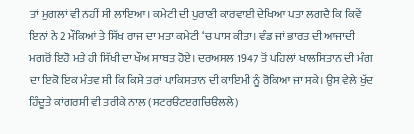ਤਾਂ ਮੁਗਲਾਂ ਵੀ ਨਹੀਂ ਸੀ ਲਾਇਆ। ਕਮੇਟੀ ਦੀ ਪੁਰਾਣੀ ਕਾਰਵਾਈ ਦੇਖਿਆ ਪਤਾ ਲਗਦੈ ਕਿ ਕਿਵੇਂ ਇਨਾਂ ਨੇ 2 ਮੌਕਿਆਂ ਤੇ ਸਿੱਖ ਰਾਜ ਦਾ ਮਤਾ ਕਮੇਟੀ ‘ਚ ਪਾਸ ਕੀਤਾ। ਵੰਡ ਜਾਂ ਭਾਰਤ ਦੀ ਆਜਾਦੀ ਮਗਰੋਂ ਇਹੋ ਮਤੇ ਹੀ ਸਿੱਖੀ ਦਾ ਖੌਅ ਸਾਬਤ ਹੋਏ। ਦਰਅਸਲ 1947 ਤੋਂ ਪਹਿਲਾਂ ਖਾਲਸਿਤਾਨ ਦੀ ਮੰਗ ਦਾ ਇਕੋ ਇਕ ਮੰਤਵ ਸੀ ਕਿ ਕਿਸੇ ਤਰਾਂ ਪਾਕਿਸਤਾਨ ਦੀ ਕਾਇਮੀ ਨੂੰ ਰੋਕਿਆ ਜਾ ਸਕੇ। ਉਸ ਵੇਲੇ ਖੁੱਦ ਹਿੰਦੂਤੇ ਕਾਂਗਰਸੀ ਵੀ ਤਰੀਕੇ ਨਾਲ (ਸਟਰੳਟੲਗਚਿੳਲਲੇ)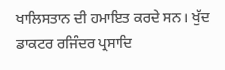ਖਾਲਿਸਤਾਨ ਦੀ ਹਮਾਇਤ ਕਰਦੇ ਸਨ। ਖੁੱਦ ਡਾਕਟਰ ਰਜਿੰਦਰ ਪ੍ਰਸਾਦਿ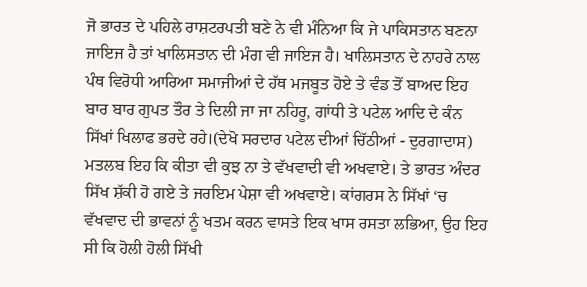ਜੋ ਭਾਰਤ ਦੇ ਪਹਿਲੇ ਰਾਸ਼ਟਰਪਤੀ ਬਣੇ ਨੇ ਵੀ ਮੰਨਿਆ ਕਿ ਜੇ ਪਾਕਿਸਤਾਨ ਬਣਨਾ ਜਾਇਜ ਹੈ ਤਾਂ ਖਾਲਿਸਤਾਨ ਦੀ ਮੰਗ ਵੀ ਜਾਇਜ ਹੈ। ਖਾਲਿਸਤਾਨ ਦੇ ਨਾਹਰੇ ਨਾਲ ਪੰਥ ਵਿਰੋਧੀ ਆਰਿਆ ਸਮਾਜੀਆਂ ਦੇ ਹੱਥ ਮਜਬੂਤ ਹੋਏ ਤੇ ਵੰਡ ਤੋਂ ਬਾਅਦ ਇਹ ਬਾਰ ਬਾਰ ਗੁਪਤ ਤੌਰ ਤੇ ਦਿਲੀ ਜਾ ਜਾ ਨਹਿਰੂ, ਗਾਂਧੀ ਤੇ ਪਟੇਲ ਆਦਿ ਦੇ ਕੰਨ ਸਿੱਖਾਂ ਖਿਲਾਫ ਭਰਦੇ ਰਹੇ।(ਦੇਖੋ ਸਰਦਾਰ ਪਟੇਲ ਦੀਆਂ ਚਿੱਠੀਆਂ - ਦੁਰਗਾਦਾਸ)
ਮਤਲਬ ਇਹ ਕਿ ਕੀਤਾ ਵੀ ਕੁਝ ਨਾ ਤੇ ਵੱਖਵਾਦੀ ਵੀ ਅਖਵਾਏ। ਤੇ ਭਾਰਤ ਅੰਦਰ ਸਿੱਖ ਸ਼ੱਕੀ ਹੋ ਗਏ ਤੇ ਜਰਇਮ ਪੇਸ਼ਾ ਵੀ ਅਖਵਾਏ। ਕਾਂਗਰਸ ਨੇ ਸਿੱਖਾਂ ‘ਚ ਵੱਖਵਾਦ ਦੀ ਭਾਵਨਾਂ ਨੂੰ ਖਤਮ ਕਰਨ ਵਾਸਤੇ ਇਕ ਖਾਸ ਰਸਤਾ ਲਭਿਆ, ਉਹ ਇਹ ਸੀ ਕਿ ਹੋਲੀ ਹੋਲੀ ਸਿੱਖੀ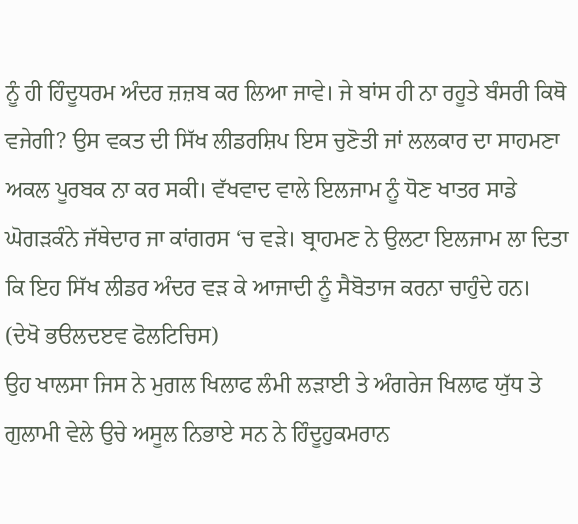ਨੂੰ ਹੀ ਹਿੰਦੂਧਰਮ ਅੰਦਰ ਜ਼ਜ਼ਬ ਕਰ ਲਿਆ ਜਾਵੇ। ਜੇ ਬਾਂਸ ਹੀ ਨਾ ਰਹੂਤੇ ਬੰਸਰੀ ਕਿਥੋ ਵਜੇਗੀ? ਉਸ ਵਕਤ ਦੀ ਸਿੱਖ ਲੀਡਰਸ਼ਿਪ ਇਸ ਚੁਣੋਤੀ ਜਾਂ ਲਲਕਾਰ ਦਾ ਸਾਹਮਣਾ ਅਕਲ ਪੂਰਬਕ ਨਾ ਕਰ ਸਕੀ। ਵੱਖਵਾਦ ਵਾਲੇ ਇਲਜਾਮ ਨੂੰ ਧੋਣ ਖਾਤਰ ਸਾਡੇ ਘੋਗੜਕੰਨੇ ਜੱਥੇਦਾਰ ਜਾ ਕਾਂਗਰਸ ‘ਚ ਵੜੇ। ਬ੍ਰਾਹਮਣ ਨੇ ਉਲਟਾ ਇਲਜਾਮ ਲਾ ਦਿਤਾ ਕਿ ਇਹ ਸਿੱਖ ਲੀਡਰ ਅੰਦਰ ਵੜ ਕੇ ਆਜਾਦੀ ਨੂੰ ਸੈਬੋਤਾਜ ਕਰਨਾ ਚਾਹੁੰਦੇ ਹਨ। (ਦੇਖੋ ਭੳਲਦੲਵ ਫੋਲਟਿਚਿਸ)
ਉਹ ਖਾਲਸਾ ਜਿਸ ਨੇ ਮੁਗਲ ਖਿਲਾਫ ਲੰਮੀ ਲੜਾਈ ਤੇ ਅੰਗਰੇਜ ਖਿਲਾਫ ਯੁੱਧ ਤੇ ਗੁਲਾਮੀ ਵੇਲੇ ਉਚੇ ਅਸੂਲ ਨਿਭਾਏ ਸਨ ਨੇ ਹਿੰਦੂਹੁਕਮਰਾਨ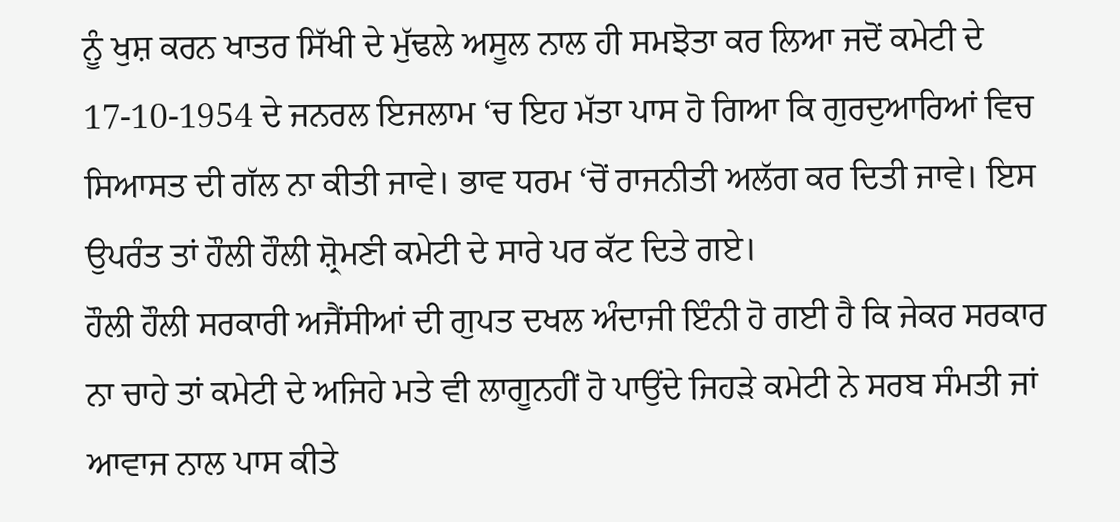ਨੂੰ ਖੁਸ਼ ਕਰਨ ਖਾਤਰ ਸਿੱਖੀ ਦੇ ਮੁੱਢਲੇ ਅਸੂਲ ਨਾਲ ਹੀ ਸਮਝੋਤਾ ਕਰ ਲਿਆ ਜਦੋਂ ਕਮੇਟੀ ਦੇ 17-10-1954 ਦੇ ਜਨਰਲ ਇਜਲਾਮ ‘ਚ ਇਹ ਮੱਤਾ ਪਾਸ ਹੋ ਗਿਆ ਕਿ ਗੁਰਦੁਆਰਿਆਂ ਵਿਚ ਸਿਆਸਤ ਦੀ ਗੱਲ ਨਾ ਕੀਤੀ ਜਾਵੇ। ਭਾਵ ਧਰਮ ‘ਚੋਂ ਰਾਜਨੀਤੀ ਅਲੱਗ ਕਰ ਦਿਤੀ ਜਾਵੇ। ਇਸ ਉਪਰੰਤ ਤਾਂ ਹੌਲੀ ਹੌਲੀ ਸ਼੍ਰੋਮਣੀ ਕਮੇਟੀ ਦੇ ਸਾਰੇ ਪਰ ਕੱਟ ਦਿਤੇ ਗਏ।
ਹੌਲੀ ਹੌਲੀ ਸਰਕਾਰੀ ਅਜੈਂਸੀਆਂ ਦੀ ਗੁਪਤ ਦਖਲ ਅੰਦਾਜੀ ਇੰਨੀ ਹੋ ਗਈ ਹੈ ਕਿ ਜੇਕਰ ਸਰਕਾਰ ਨਾ ਚਾਹੇ ਤਾਂ ਕਮੇਟੀ ਦੇ ਅਜਿਹੇ ਮਤੇ ਵੀ ਲਾਗੂਨਹੀਂ ਹੋ ਪਾਉਂਦੇ ਜਿਹੜੇ ਕਮੇਟੀ ਨੇ ਸਰਬ ਸੰਮਤੀ ਜਾਂ ਆਵਾਜ ਨਾਲ ਪਾਸ ਕੀਤੇ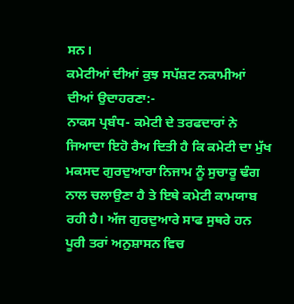ਸਨ।
ਕਮੇਟੀਆਂ ਦੀਆਂ ਕੁਝ ਸਪੱਸ਼ਟ ਨਕਾਮੀਆਂ ਦੀਆਂ ਉਦਾਹਰਣਾ:-
ਨਾਕਸ ਪ੍ਰਬੰਧ- ਕਮੇਟੀ ਦੇ ਤਰਫਦਾਰਾਂ ਨੇ ਜਿਆਦਾ ਇਹੋ ਰੈਅ ਦਿਤੀ ਹੈ ਕਿ ਕਮੇਟੀ ਦਾ ਮੁੱਖ ਮਕਸਦ ਗੁਰਦੁਆਰਾ ਨਿਜਾਮ ਨੂੰ ਸੁਚਾਰੂ ਢੰਗ ਨਾਲ ਚਲਾਉਣਾ ਹੈ ਤੇ ਇਥੇ ਕਮੇਟੀ ਕਾਮਯਾਬ ਰਹੀ ਹੈ। ਅੱਜ ਗੁਰਦੁਆਰੇ ਸਾਫ ਸੁਥਰੇ ਹਨ ਪੂਰੀ ਤਰਾਂ ਅਨੁਸ਼ਾਸਨ ਵਿਚ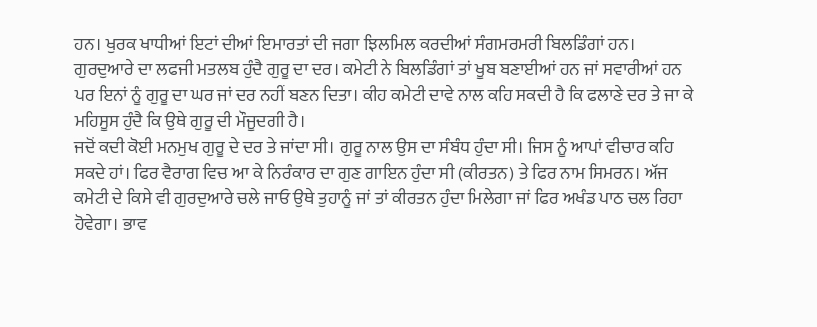ਹਨ। ਖੁਰਕ ਖਾਧੀਆਂ ਇਟਾਂ ਦੀਆਂ ਇਮਾਰਤਾਂ ਦੀ ਜਗਾ ਝਿਲਮਿਲ ਕਰਦੀਆਂ ਸੰਗਮਰਮਰੀ ਬਿਲਡਿੰਗਾਂ ਹਨ।
ਗੁਰਦੁਆਰੇ ਦਾ ਲਫਜੀ ਮਤਲਬ ਹੁੰਦੈ ਗੁਰੂ ਦਾ ਦਰ। ਕਮੇਟੀ ਨੇ ਬਿਲਡਿੰਗਾਂ ਤਾਂ ਖੂਬ ਬਣਾਈਆਂ ਹਨ ਜਾਂ ਸਵਾਰੀਆਂ ਹਨ ਪਰ ਇਨਾਂ ਨੂੰ ਗੁਰੂ ਦਾ ਘਰ ਜਾਂ ਦਰ ਨਹੀਂ ਬਣਨ ਦਿਤਾ। ਕੀਹ ਕਮੇਟੀ ਦਾਵੇ ਨਾਲ ਕਹਿ ਸਕਦੀ ਹੈ ਕਿ ਫਲਾਣੇ ਦਰ ਤੇ ਜਾ ਕੇ ਮਹਿਸੂਸ ਹੁੰਦੈ ਕਿ ਉਥੇ ਗੁਰੂ ਦੀ ਮੌਜੂਦਗੀ ਹੈ।
ਜਦੋਂ ਕਦੀ ਕੋਈ ਮਨਮੁਖ ਗੁਰੂ ਦੇ ਦਰ ਤੇ ਜਾਂਦਾ ਸੀ। ਗੁਰੂ ਨਾਲ ਉਸ ਦਾ ਸੰਬੰਧ ਹੁੰਦਾ ਸੀ। ਜਿਸ ਨੂੰ ਆਪਾਂ ਵੀਚਾਰ ਕਹਿ ਸਕਦੇ ਹਾਂ। ਫਿਰ ਵੈਰਾਗ ਵਿਚ ਆ ਕੇ ਨਿਰੰਕਾਰ ਦਾ ਗੁਣ ਗਾਇਨ ਹੁੰਦਾ ਸੀ (ਕੀਰਤਨ) ਤੇ ਫਿਰ ਨਾਮ ਸਿਮਰਨ। ਅੱਜ ਕਮੇਟੀ ਦੇ ਕਿਸੇ ਵੀ ਗੁਰਦੁਆਰੇ ਚਲੇ ਜਾਓ ਉਥੇ ਤੁਹਾਨੂੰ ਜਾਂ ਤਾਂ ਕੀਰਤਨ ਹੁੰਦਾ ਮਿਲੇਗਾ ਜਾਂ ਫਿਰ ਅਖੰਡ ਪਾਠ ਚਲ ਰਿਹਾ ਹੋਵੇਗਾ। ਭਾਵ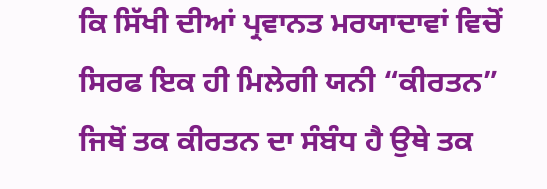ਕਿ ਸਿੱਖੀ ਦੀਆਂ ਪ੍ਰਵਾਨਤ ਮਰਯਾਦਾਵਾਂ ਵਿਚੋਂ ਸਿਰਫ ਇਕ ਹੀ ਮਿਲੇਗੀ ਯਨੀ “ਕੀਰਤਨ” ਜਿਥੋਂ ਤਕ ਕੀਰਤਨ ਦਾ ਸੰਬੰਧ ਹੈ ਉਥੇ ਤਕ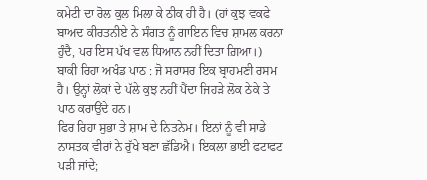ਕਮੇਟੀ ਦਾ ਰੋਲ ਕੁਲ ਮਿਲਾ ਕੇ ਠੀਕ ਹੀ ਹੈ। (ਹਾਂ ਕੁਝ ਵਕਫੇ ਬਾਅਦ ਕੀਰਤਨੀਏ ਨੇ ਸੰਗਤ ਨੂੰ ਗਾਇਨ ਵਿਚ ਸ਼ਾਮਲ ਕਰਨਾ ਹੁੰਦੈ, ਪਰ ਇਸ ਪੱਖ ਵਲ ਧਿਆਨ ਨਹੀਂ ਦਿਤਾ ਗ਼ਿਆ।)
ਬਾਕੀ ਰਿਹਾ ਅਖੰਡ ਪਾਠ : ਜੋ ਸਰਾਸਰ ਇਕ ਬ੍ਰਾਹਮਣੀ ਰਸਮ ਹੈ। ਉਨ੍ਹਾਂ ਲੋਕਾਂ ਦੇ ਪੱਲੇ ਕੁਝ ਨਹੀਂ ਪੈਂਦਾ ਜਿਹੜੇ ਲੋਕ ਠੇਕੇ ਤੇ ਪਾਠ ਕਰਾਉਂਦੇ ਹਨ।
ਫਿਰ ਰਿਹਾ ਸੁਭਾ ਤੇ ਸ਼ਾਮ ਦੇ ਨਿਤਨੇਮ। ਇਨਾਂ ਨੂੰ ਵੀ ਸਾਡੇ ਨਾਸਤਕ ਵੀਰਾਂ ਨੇ ਰੁੱਖੇ ਬਣਾ ਛੱਡਿਐ। ਇਕਲਾ ਭਾਈ ਫਟਾਫਟ ਪੜੀ ਜਾਂਦੇ;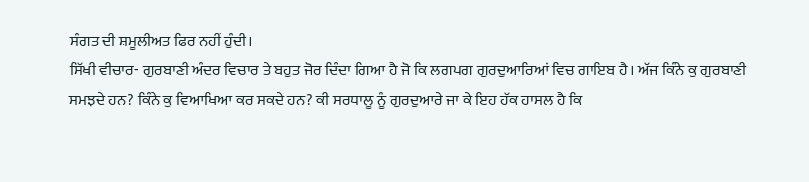ਸੰਗਤ ਦੀ ਸ਼ਮੂਲੀਅਤ ਫਿਰ ਨਹੀਂ ਹੁੰਦੀ।
ਸਿੱਖੀ ਵੀਚਾਰ- ਗੁਰਬਾਣੀ ਅੰਦਰ ਵਿਚਾਰ ਤੇ ਬਹੁਤ ਜੋਰ ਦਿੰਦਾ ਗਿਆ ਹੈ ਜੋ ਕਿ ਲਗਪਗ ਗੁਰਦੁਆਰਿਆਂ ਵਿਚ ਗਾਇਬ ਹੈ। ਅੱਜ ਕਿੰਨੇ ਕੁ ਗੁਰਬਾਣੀ ਸਮਝਦੇ ਹਨ? ਕਿੰਨੇ ਕੁ ਵਿਆਖਿਆ ਕਰ ਸਕਦੇ ਹਨ? ਕੀ ਸਰਧਾਲੂ ਨੂੰ ਗੁਰਦੁਆਰੇ ਜਾ ਕੇ ਇਹ ਹੱਕ ਹਾਸਲ ਹੈ ਕਿ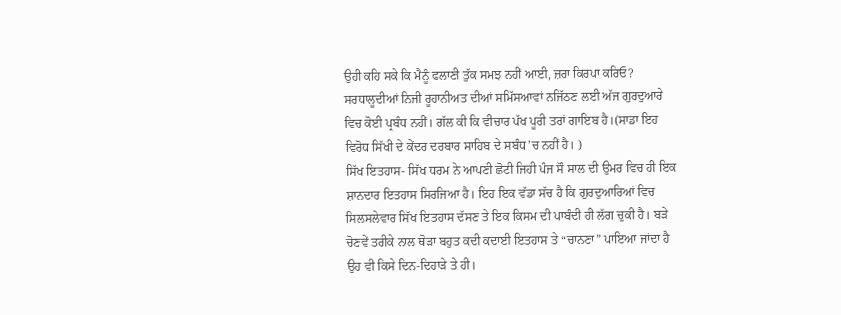ਉਹੀ ਕਹਿ ਸਕੇ ਕਿ ਮੈਨੂੰ ਫਲਾਣੀ ਤੁੱਕ ਸਮਝ ਨਹੀਂ ਆਈ, ਜ਼ਰਾ ਕਿਰਪਾ ਕਰਿਓ? ਸਰਧਾਲੂਦੀਆਂ ਨਿਜੀ ਰੂਹਾਨੀਅਤ ਦੀਆਂ ਸਮਿੱਸਆਵਾਂ ਨਜਿੱਠਣ ਲਈ ਅੱਜ ਗੁਰਦੁਆਰੇ ਵਿਚ ਕੋਈ ਪ੍ਰਬੰਧ ਨਹੀਂ। ਗੱਲ ਕੀ ਕਿ ਵੀਚਾਰ ਪੱਖ ਪੂਰੀ ਤਰਾਂ ਗਾਇਬ ਹੈ।(ਸਾਡਾ ਇਹ ਵਿਰੋਧ ਸਿੱਖੀ ਦੇ ਕੇਂਦਰ ਦਰਬਾਰ ਸਾਹਿਬ ਦੇ ਸਬੰਧ’ਚ ਨਹੀਂ ਹੈ। )
ਸਿੱਖ ਇਤਹਾਸ- ਸਿੱਖ ਧਰਮ ਨੇ ਆਪਣੀ ਛੋਟੀ ਜਿਹੀ ਪੰਜ ਸੌ ਸਾਲ ਦੀ ਉਮਰ ਵਿਚ ਹੀ ਇਕ ਸ਼ਾਨਦਾਰ ਇਤਹਾਸ ਸਿਰਜਿਆ ਹੈ। ਇਹ ਇਕ ਵੱਡਾ ਸੱਚ ਹੈ ਕਿ ਗੁਰਦੁਆਰਿਆਂ ਵਿਚ ਸਿਲਸਲੇਵਾਰ ਸਿੱਖ ਇਤਹਾਸ ਦੱਸਣ ਤੇ ਇਕ ਕਿਸਮ ਦੀ ਪਾਬੰਦੀ ਹੀ ਲੱਗ ਚੁਕੀ ਹੈ। ਬੜੇ ਚੋਣਵੇਂ ਤਰੀਕੇ ਨਾਲ ਥੋੜਾ ਬਹੁਤ ਕਦੀ ਕਦਾਈ ਇਤਹਾਸ ਤੇ “ਚਾਨਣਾ” ਪਾਇਆ ਜਾਂਦਾ ਹੈ ਉਹ ਵੀ ਕਿਸੇ ਦਿਨ-ਦਿਹਾੜੇ ਤੇ ਹੀ।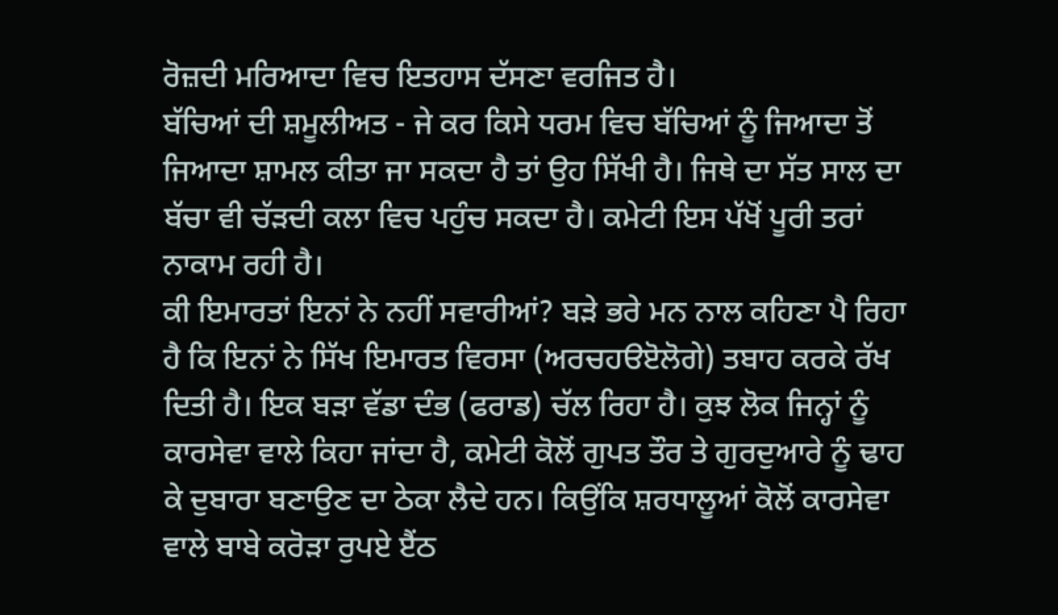ਰੋਜ਼ਦੀ ਮਰਿਆਦਾ ਵਿਚ ਇਤਹਾਸ ਦੱਸਣਾ ਵਰਜਿਤ ਹੈ।
ਬੱਚਿਆਂ ਦੀ ਸ਼ਮੂਲੀਅਤ - ਜੇ ਕਰ ਕਿਸੇ ਧਰਮ ਵਿਚ ਬੱਚਿਆਂ ਨੂੰ ਜਿਆਦਾ ਤੋਂ ਜਿਆਦਾ ਸ਼ਾਮਲ ਕੀਤਾ ਜਾ ਸਕਦਾ ਹੈ ਤਾਂ ਉਹ ਸਿੱਖੀ ਹੈ। ਜਿਥੇ ਦਾ ਸੱਤ ਸਾਲ ਦਾ ਬੱਚਾ ਵੀ ਚੱੜਦੀ ਕਲਾ ਵਿਚ ਪਹੁੰਚ ਸਕਦਾ ਹੈ। ਕਮੇਟੀ ਇਸ ਪੱਖੋਂ ਪੂਰੀ ਤਰਾਂ ਨਾਕਾਮ ਰਹੀ ਹੈ।
ਕੀ ਇਮਾਰਤਾਂ ਇਨਾਂ ਨੇ ਨਹੀਂ ਸਵਾਰੀਆਂ? ਬੜੇ ਭਰੇ ਮਨ ਨਾਲ ਕਹਿਣਾ ਪੈ ਰਿਹਾ ਹੈ ਕਿ ਇਨਾਂ ਨੇ ਸਿੱਖ ਇਮਾਰਤ ਵਿਰਸਾ (ਅਰਚਹੳੲੋਲੋਗੇ) ਤਬਾਹ ਕਰਕੇ ਰੱਖ ਦਿਤੀ ਹੈ। ਇਕ ਬੜਾ ਵੱਡਾ ਦੰਭ (ਫਰਾਡ) ਚੱਲ ਰਿਹਾ ਹੈ। ਕੁਝ ਲੋਕ ਜਿਨ੍ਹਾਂ ਨੂੰ ਕਾਰਸੇਵਾ ਵਾਲੇ ਕਿਹਾ ਜਾਂਦਾ ਹੈ, ਕਮੇਟੀ ਕੋਲੋਂ ਗੁਪਤ ਤੌਰ ਤੇ ਗੁਰਦੁਆਰੇ ਨੂੰ ਢਾਹ ਕੇ ਦੁਬਾਰਾ ਬਣਾਉਣ ਦਾ ਠੇਕਾ ਲੈਦੇ ਹਨ। ਕਿਉਂਕਿ ਸ਼ਰਧਾਲੂਆਂ ਕੋਲੋਂ ਕਾਰਸੇਵਾ ਵਾਲੇ ਬਾਬੇ ਕਰੋੜਾ ਰੁਪਏ ੲੈਂਠ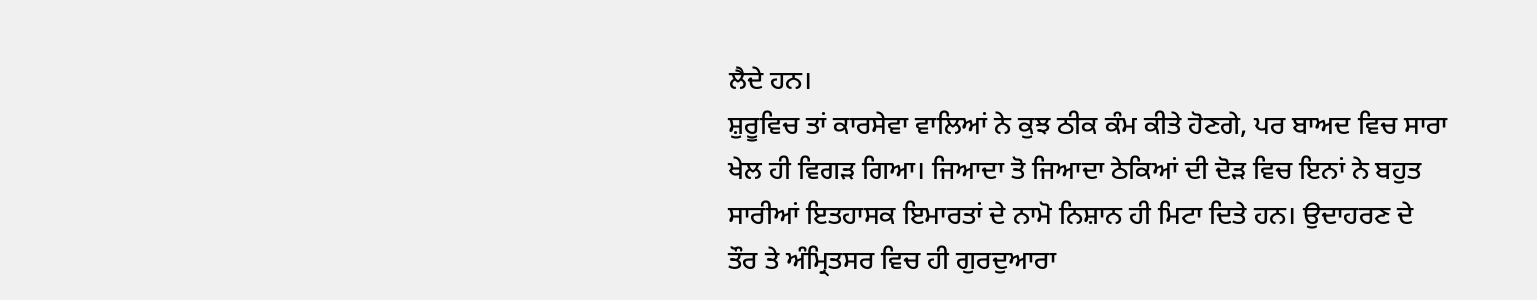ਲੈਦੇ ਹਨ।
ਸ਼ੁਰੂਵਿਚ ਤਾਂ ਕਾਰਸੇਵਾ ਵਾਲਿਆਂ ਨੇ ਕੁਝ ਠੀਕ ਕੰਮ ਕੀਤੇ ਹੋਣਗੇ, ਪਰ ਬਾਅਦ ਵਿਚ ਸਾਰਾ ਖੇਲ ਹੀ ਵਿਗੜ ਗਿਆ। ਜਿਆਦਾ ਤੋ ਜਿਆਦਾ ਠੇਕਿਆਂ ਦੀ ਦੋੜ ਵਿਚ ਇਨਾਂ ਨੇ ਬਹੁਤ ਸਾਰੀਆਂ ਇਤਹਾਸਕ ਇਮਾਰਤਾਂ ਦੇ ਨਾਮੋ ਨਿਸ਼ਾਨ ਹੀ ਮਿਟਾ ਦਿਤੇ ਹਨ। ਉਦਾਹਰਣ ਦੇ ਤੌਰ ਤੇ ਅੰਮ੍ਰਿਤਸਰ ਵਿਚ ਹੀ ਗੁਰਦੁਆਰਾ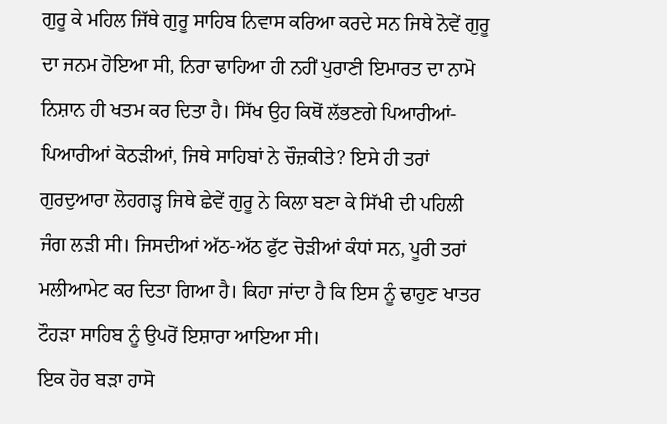ਗੁਰੂ ਕੇ ਮਹਿਲ ਜਿੱਥੇ ਗੁਰੂ ਸਾਹਿਬ ਨਿਵਾਸ ਕਰਿਆ ਕਰਦੇ ਸਨ ਜਿਥੇ ਨੋਵੇਂ ਗੁਰੂ ਦਾ ਜਨਮ ਹੋਇਆ ਸੀ, ਨਿਰਾ ਢਾਹਿਆ ਹੀ ਨਹੀਂ ਪੁਰਾਣੀ ਇਮਾਰਤ ਦਾ ਨਾਮੋ ਨਿਸ਼ਾਨ ਹੀ ਖਤਮ ਕਰ ਦਿਤਾ ਹੈ। ਸਿੱਖ ਉਹ ਕਿਥੋਂ ਲੱਭਣਗੇ ਪਿਆਰੀਆਂ-ਪਿਆਰੀਆਂ ਕੋਠੜੀਆਂ, ਜਿਥੇ ਸਾਹਿਬਾਂ ਨੇ ਚੌਜ਼ਕੀਤੇ? ਇਸੇ ਹੀ ਤਰਾਂ ਗੁਰਦੁਆਰਾ ਲੋਹਗੜ੍ਹ ਜਿਥੇ ਛੇਵੇਂ ਗੁਰੂ ਨੇ ਕਿਲਾ ਬਣਾ ਕੇ ਸਿੱਖੀ ਦੀ ਪਹਿਲੀ ਜੰਗ ਲੜੀ ਸੀ। ਜਿਸਦੀਆਂ ਅੱਠ-ਅੱਠ ਫੁੱਟ ਚੋੜੀਆਂ ਕੰਧਾਂ ਸਨ, ਪੂਰੀ ਤਰਾਂ ਮਲੀਆਮੇਟ ਕਰ ਦਿਤਾ ਗਿਆ ਹੈ। ਕਿਹਾ ਜਾਂਦਾ ਹੈ ਕਿ ਇਸ ਨੂੰ ਢਾਹੁਣ ਖਾਤਰ ਟੌਹੜਾ ਸਾਹਿਬ ਨੂੰ ਉਪਰੋਂ ਇਸ਼ਾਰਾ ਆਇਆ ਸੀ।
ਇਕ ਹੋਰ ਬੜਾ ਹਾਸੋ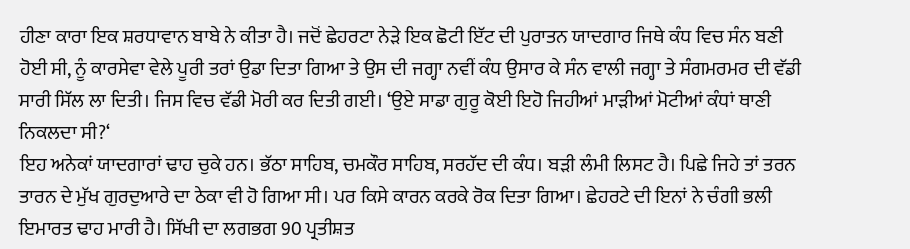ਹੀਣਾ ਕਾਰਾ ਇਕ ਸ਼ਰਧਾਵਾਨ ਬਾਬੇ ਨੇ ਕੀਤਾ ਹੈ। ਜਦੋਂ ਛੇਹਰਟਾ ਨੇੜੇ ਇਕ ਛੋਟੀ ਇੱਟ ਦੀ ਪੁਰਾਤਨ ਯਾਦਗਾਰ ਜਿਥੇ ਕੰਧ ਵਿਚ ਸੰਨ ਬਣੀ ਹੋਈ ਸੀ, ਨੂੰ ਕਾਰਸੇਵਾ ਵੇਲੇ ਪੂਰੀ ਤਰਾਂ ਉਡਾ ਦਿਤਾ ਗਿਆ ਤੇ ਉਸ ਦੀ ਜਗ੍ਹਾ ਨਵੀਂ ਕੰਧ ਉਸਾਰ ਕੇ ਸੰਨ ਵਾਲੀ ਜਗ੍ਹਾ ਤੇ ਸੰਗਮਰਮਰ ਦੀ ਵੱਡੀ ਸਾਰੀ ਸਿੱਲ ਲਾ ਦਿਤੀ। ਜਿਸ ਵਿਚ ਵੱਡੀ ਮੋਰੀ ਕਰ ਦਿਤੀ ਗਈ। ‘ਉਏ ਸਾਡਾ ਗੁਰੂ ਕੋਈ ਇਹੋ ਜਿਹੀਆਂ ਮਾੜੀਆਂ ਮੋਟੀਆਂ ਕੰਧਾਂ ਥਾਣੀ ਨਿਕਲਦਾ ਸੀ?‘
ਇਹ ਅਨੇਕਾਂ ਯਾਦਗਾਰਾਂ ਢਾਹ ਚੁਕੇ ਹਨ। ਭੱਠਾ ਸਾਹਿਬ, ਚਮਕੌਰ ਸਾਹਿਬ, ਸਰਹੱਦ ਦੀ ਕੰਧ। ਬੜੀ ਲੰਮੀ ਲਿਸਟ ਹੈ। ਪਿਛੇ ਜਿਹੇ ਤਾਂ ਤਰਨ ਤਾਰਨ ਦੇ ਮੁੱਖ ਗੁਰਦੁਆਰੇ ਦਾ ਠੇਕਾ ਵੀ ਹੋ ਗਿਆ ਸੀ। ਪਰ ਕਿਸੇ ਕਾਰਨ ਕਰਕੇ ਰੋਕ ਦਿਤਾ ਗਿਆ। ਛੇਹਰਟੇ ਦੀ ਇਨਾਂ ਨੇ ਚੰਗੀ ਭਲੀ ਇਮਾਰਤ ਢਾਹ ਮਾਰੀ ਹੈ। ਸਿੱਖੀ ਦਾ ਲਗਭਗ 90 ਪ੍ਰਤੀਸ਼ਤ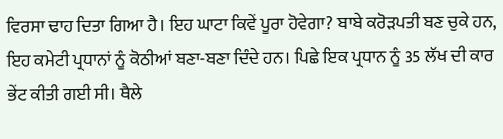ਵਿਰਸਾ ਢਾਹ ਦਿਤਾ ਗਿਆ ਹੈ। ਇਹ ਘਾਟਾ ਕਿਵੇਂ ਪੂਰਾ ਹੋਵੇਗਾ? ਬਾਬੇ ਕਰੋੜਪਤੀ ਬਣ ਚੁਕੇ ਹਨ, ਇਹ ਕਮੇਟੀ ਪ੍ਰਧਾਨਾਂ ਨੂੰ ਕੋਠੀਆਂ ਬਣਾ-ਬਣਾ ਦਿੰਦੇ ਹਨ। ਪਿਛੇ ਇਕ ਪ੍ਰਧਾਨ ਨੂੰ 35 ਲੱਖ ਦੀ ਕਾਰ ਭੇਂਟ ਕੀਤੀ ਗਈ ਸੀ। ਥੈਲੇ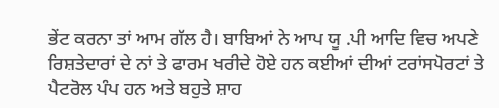ਭੇਂਟ ਕਰਨਾ ਤਾਂ ਆਮ ਗੱਲ ਹੈ। ਬਾਬਿਆਂ ਨੇ ਆਪ ਯੂ .ਪੀ ਆਦਿ ਵਿਚ ਅਪਣੇ ਰਿਸ਼ਤੇਦਾਰਾਂ ਦੇ ਨਾਂ ਤੇ ਫਾਰਮ ਖਰੀਦੇ ਹੋਏ ਹਨ ਕਈਆਂ ਦੀਆਂ ਟਰਾਂਸਪੋਰਟਾਂ ਤੇ ਪੈਟਰੋਲ ਪੰਪ ਹਨ ਅਤੇ ਬਹੁਤੇ ਸ਼ਾਹ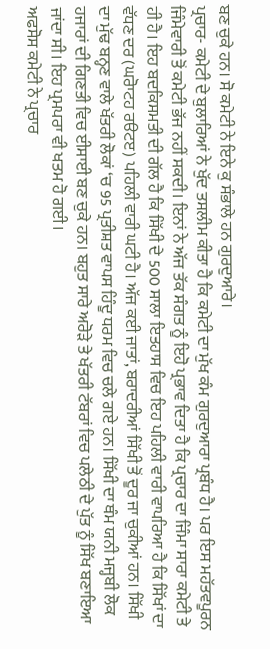ਬਣ ਚੁਕੇ ਹਨ। ਸੋ ਕਮੇਟੀ ਨੇ ਇਨੇ ਕੁ ਸੰਭਾਲੇ ਹਨ ਗੁਰਦੁਆਰੇ।
ਪ੍ਰਚਾਰ- ਕਮੇਟੀ ਦੇ ਬੁਲਾਰਿਆਂ ਨੇ ਖੁੱਦ ਤਸਲੀਮ ਕੀਤਾ ਹੈ ਕਿ ਕਮੇਟੀ ਦਾ ਮੁੱਖ ਕੰਮ ਗੁਰਦੁਆਰਾ ਪ੍ਰਬੰਧ ਹੈ। ਪਰ ਇਸ ਮਹੱਤਵਪੂਰਨ ਜਿੰਮੇਵਾਰੀ ਤੋਂ ਕਮੇਟੀ ਭੱਜ ਨਹੀਂ ਸਕਦੀ। ਇਨਾਂ ਨੇ ਅੱਜ ਤੱਕ ਸੰਗਤ ਨੂੰ ਇਹੋ ਪ੍ਰਭਾਵ ਦਿਤਾ ਹੈ ਕਿ ਪ੍ਰਚਾਰ ਦਾ ਜਿੰਮਾ ਸਾਰਾ ਕਮੇਟੀ ਤੇ ਹੀ ਹੈ। ਇਹ ਬਦਕਿਸਮਤੀ ਦੀ ਗੱਲ ਹੈ ਕਿ ਸਿੱਖੀ ਦੇ 500 ਸਾਲਾ ਇਤਹਾਸ ਵਿਚ ਇਹ ਪਹਿਲੀ ਵਾਰੀ ਵਾਪਰਿਆ ਹੈ ਕਿ ਸਿੱਖਾਂ ਦਾ ਵੱਧਣ ਦਰ (ਘਰੋਾਟਹ ਰੳਟੲ) ਪਹਿਲੀ ਵਾਰੀ ਘਟੀ ਹੈ। ਅੱਜ ਕਈ ਜਾਤਾਂ, ਬਰਾਦਰੀਆਂ ਸਿੱਖੀ ਤੋਂ ਦੂਰ ਜਾ ਚੁਕੀਆਂ ਹਨ। ਸਿੱਖੀ ਦਾ ਮੁੱਢ ਬਨ੍ਹਣ ਵਾਲੇ ਖੱਤਰੀ ਲੋਕਾਂ ‘ਚ 95 ਪ੍ਰਤੀਸ਼ਤ ਵਾਪਸ ਹਿੰਦੂ ਧਰਮ ਵਿਚ ਚਲੇ ਗਏ ਹਨ। ਸਿੱਖੀ ਦਾ ਥੰਮ ਯਨੀ ਮਜ੍ਹਬੀ ਲੋਕ ਹਜਾਰਾਂ ਦੀ ਗਿਣਤੀ ਵਿਚ ਈਸਾਈ ਬਣ ਚੁਕੇ ਹਨ। ਬਹੁਤ ਸਾਰੇ ਅਰੋੜੇ ਤੇ ਖੱਤਰੀ ਟੱਬਰਾਂ ਵਿਚ ਪਲੇਠੀ ਦੇ ਪੁੱਤ ਨੂੰ ਸਿੱਖ ਬਣਾਇਆ ਜਾਂਦਾ ਸੀ। ਇਹ ਪ੍ਰਮਪਰਾ ਵੀ ਖਤਮ ਹੋ ਗਈ।
ਅਫਸੋਸ ਕਮੇਟੀ ਨੇ ਪ੍ਰਚਾਰ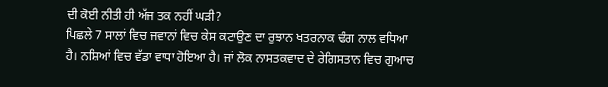ਦੀ ਕੋਈ ਨੀਤੀ ਹੀ ਅੱਜ ਤਕ ਨਹੀਂ ਘੜੀ?
ਪਿਛਲੇ 7 ਸਾਲਾਂ ਵਿਚ ਜਵਾਨਾਂ ਵਿਚ ਕੇਸ ਕਟਾਉਣ ਦਾ ਰੁਝਾਨ ਖਤਰਨਾਕ ਢੰਗ ਨਾਲ ਵਧਿਆ ਹੈ। ਨਸ਼ਿਆਂ ਵਿਚ ਵੱਡਾ ਵਾਧਾ ਹੋਇਆ ਹੈ। ਜਾਂ ਲੋਕ ਨਾਸਤਕਵਾਦ ਦੇ ਰੇਗਿਸਤਾਨ ਵਿਚ ਗੁਆਚ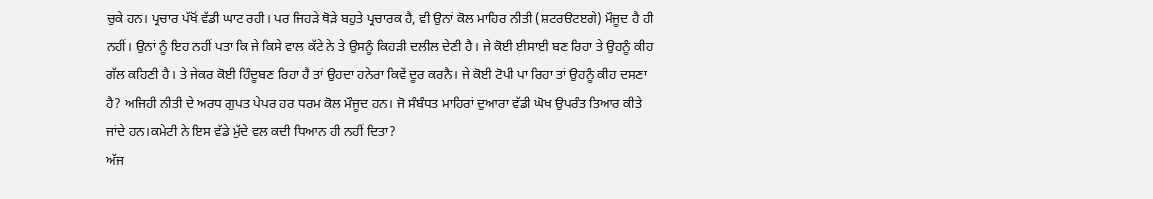ਚੁਕੇ ਹਨ। ਪ੍ਰਚਾਰ ਪੱਖੋਂ ਵੱਡੀ ਘਾਟ ਰਹੀ। ਪਰ ਜਿਹੜੇ ਥੋੜੇ ਬਹੁਤੇ ਪ੍ਰਚਾਰਕ ਹੈ, ਵੀ ਉਨਾਂ ਕੋਲ ਮਾਹਿਰ ਨੀਤੀ (ਸ਼ਟਰੳਟੲਗੇ) ਮੌਜੂਦ ਹੈ ਹੀ ਨਹੀਂ। ਉਨਾਂ ਨੂੰ ਇਹ ਨਹੀਂ ਪਤਾ ਕਿ ਜੇ ਕਿਸੇ ਵਾਲ ਕੱਟੇ ਨੇ ਤੇ ਉਸਨੂੰ ਕਿਹੜੀ ਦਲੀਲ ਦੇਣੀ ਹੈ। ਜੇ ਕੋਈ ਈਸਾਈ ਬਣ ਰਿਹਾ ਤੇ ਉਹਨੂੰ ਕੀਹ ਗੱਲ ਕਹਿਣੀ ਹੈ। ਤੇ ਜੇਕਰ ਕੋਈ ਹਿੰਦੂਬਣ ਰਿਹਾ ਹੈ ਤਾਂ ਉਹਦਾ ਹਨੇਰਾ ਕਿਵੇਂ ਦੂਰ ਕਰਨੈ। ਜੇ ਕੋਈ ਟੋਪੀ ਪਾ ਰਿਹਾ ਤਾਂ ਉਹਨੂੰ ਕੀਹ ਦਸਣਾ ਹੈ? ਅਜਿਹੀ ਨੀਤੀ ਦੇ ਅਰਧ ਗੁਪਤ ਪੇਪਰ ਹਰ ਧਰਮ ਕੋਲ ਮੌਜੂਦ ਹਨ। ਜੋ ਸੰਬੰਧਤ ਮਾਹਿਰਾਂ ਦੁਆਰਾ ਵੱਡੀ ਘੋਖ ਉਪਰੰਤ ਤਿਆਰ ਕੀਤੇ ਜਾਂਦੇ ਹਨ।ਕਮੇਟੀ ਨੇ ਇਸ ਵੱਡੇ ਮੁੱਦੇ ਵਲ ਕਦੀ ਧਿਆਨ ਹੀ ਨਹੀਂ ਦਿਤਾ?
ਅੱਜ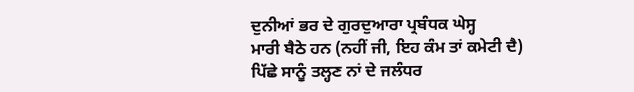ਦੁਨੀਆਂ ਭਰ ਦੇ ਗੁਰਦੁਆਰਾ ਪ੍ਰਬੰਧਕ ਘੇਸ੍ਹ
ਮਾਰੀ ਬੈਠੇ ਹਨ (ਨਹੀਂ ਜੀ, ਇਹ ਕੰਮ ਤਾਂ ਕਮੇਟੀ ਦੈ)
ਪਿੱਛੇ ਸਾਨੂੰ ਤਲ੍ਹਣ ਨਾਂ ਦੇ ਜਲੰਧਰ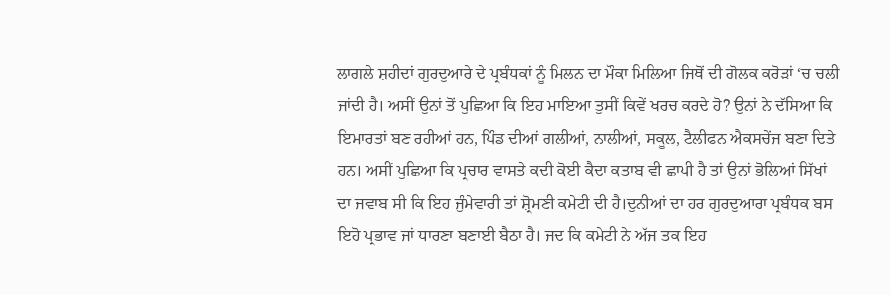ਲਾਗਲੇ ਸ਼ਹੀਦਾਂ ਗੁਰਦੁਆਰੇ ਦੇ ਪ੍ਰਬੰਧਕਾਂ ਨੂੰ ਮਿਲਨ ਦਾ ਮੌਕਾ ਮਿਲਿਆ ਜਿਥੋਂ ਦੀ ਗੋਲਕ ਕਰੋੜਾਂ ‘ਚ ਚਲੀ ਜਾਂਦੀ ਹੈ। ਅਸੀਂ ਉਨਾਂ ਤੋਂ ਪੁਛਿਆ ਕਿ ਇਹ ਮਾਇਆ ਤੁਸੀਂ ਕਿਵੇਂ ਖਰਚ ਕਰਦੇ ਹੋ? ਉਨਾਂ ਨੇ ਦੱਸਿਆ ਕਿ ਇਮਾਰਤਾਂ ਬਣ ਰਹੀਆਂ ਹਨ, ਪਿੰਡ ਦੀਆਂ ਗਲੀਆਂ, ਨਾਲੀਆਂ, ਸਕੂਲ, ਟੈਲੀਫਨ ਐਕਸਚੇਂਜ ਬਣਾ ਦਿਤੇ ਹਨ। ਅਸੀਂ ਪੁਛਿਆ ਕਿ ਪ੍ਰਚਾਰ ਵਾਸਤੇ ਕਦੀ ਕੋਈ ਕੈਦਾ ਕਤਾਬ ਵੀ ਛਾਪੀ ਹੈ ਤਾਂ ਉਨਾਂ ਭੋਲਿਆਂ ਸਿੱਖਾਂ ਦਾ ਜਵਾਬ ਸੀ ਕਿ ਇਹ ਜੁੰਮੇਵਾਰੀ ਤਾਂ ਸ਼੍ਰੋਮਣੀ ਕਮੇਟੀ ਦੀ ਹੈ।ਦੁਨੀਆਂ ਦਾ ਹਰ ਗੁਰਦੁਆਰਾ ਪ੍ਰਬੰਧਕ ਬਸ ਇਹੋ ਪ੍ਰਭਾਵ ਜਾਂ ਧਾਰਣਾ ਬਣਾਈ ਬੈਠਾ ਹੈ। ਜਦ ਕਿ ਕਮੇਟੀ ਨੇ ਅੱਜ ਤਕ ਇਹ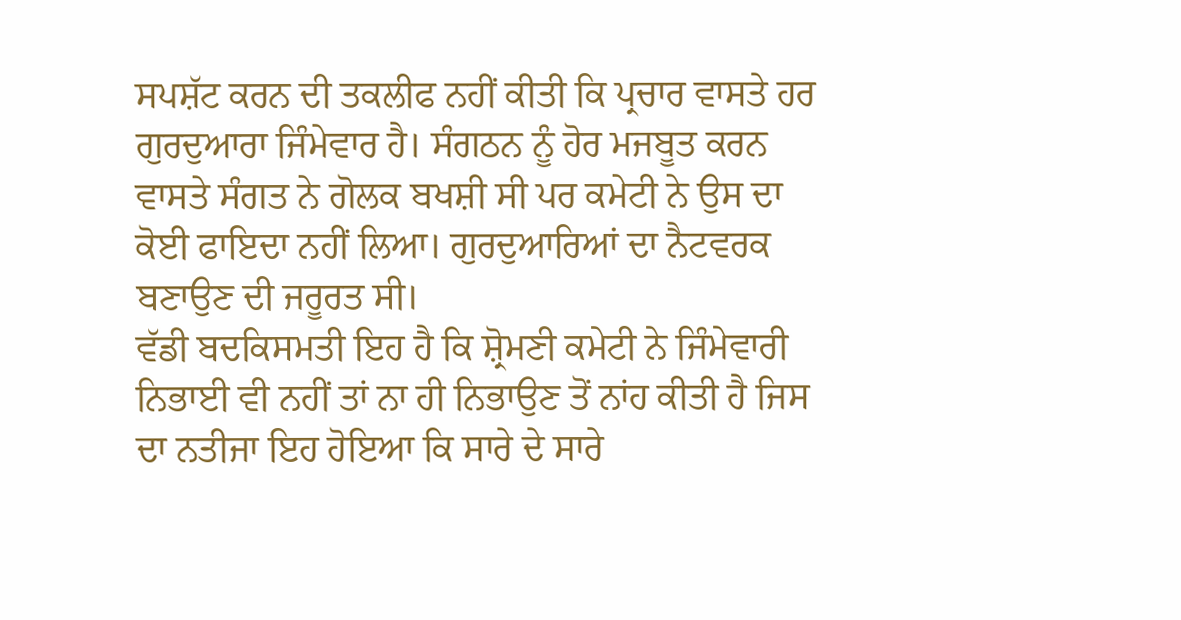ਸਪਸ਼ੱਟ ਕਰਨ ਦੀ ਤਕਲੀਫ ਨਹੀਂ ਕੀਤੀ ਕਿ ਪ੍ਰਚਾਰ ਵਾਸਤੇ ਹਰ ਗੁਰਦੁਆਰਾ ਜਿੰਮੇਵਾਰ ਹੈ। ਸੰਗਠਨ ਨੂੰ ਹੋਰ ਮਜਬੂਤ ਕਰਨ ਵਾਸਤੇ ਸੰਗਤ ਨੇ ਗੋਲਕ ਬਖਸ਼ੀ ਸੀ ਪਰ ਕਮੇਟੀ ਨੇ ਉਸ ਦਾ ਕੋਈ ਫਾਇਦਾ ਨਹੀਂ ਲਿਆ। ਗੁਰਦੁਆਰਿਆਂ ਦਾ ਨੈਟਵਰਕ ਬਣਾਉਣ ਦੀ ਜਰੂਰਤ ਸੀ।
ਵੱਡੀ ਬਦਕਿਸਮਤੀ ਇਹ ਹੈ ਕਿ ਸ਼੍ਰੋਮਣੀ ਕਮੇਟੀ ਨੇ ਜਿੰਮੇਵਾਰੀ ਨਿਭਾਈ ਵੀ ਨਹੀਂ ਤਾਂ ਨਾ ਹੀ ਨਿਭਾਉਣ ਤੋਂ ਨਾਂਹ ਕੀਤੀ ਹੈ ਜਿਸ ਦਾ ਨਤੀਜਾ ਇਹ ਹੋਇਆ ਕਿ ਸਾਰੇ ਦੇ ਸਾਰੇ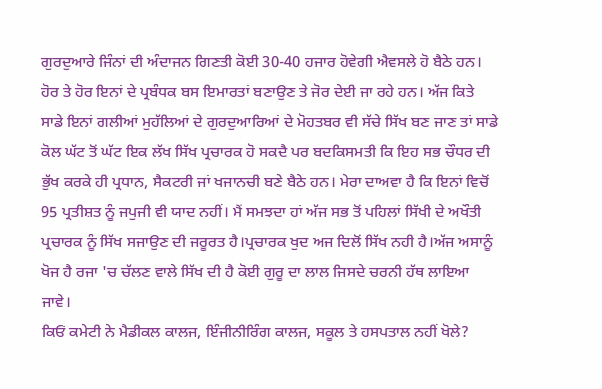ਗੁਰਦੁਆਰੇ ਜਿੰਨਾਂ ਦੀ ਅੰਦਾਜਨ ਗਿਣਤੀ ਕੋਈ 30-40 ਹਜਾਰ ਹੋਵੇਗੀ ਐਵਸਲੇ ਹੋ ਬੈਠੇ ਹਨ। ਹੋਰ ਤੇ ਹੋਰ ਇਨਾਂ ਦੇ ਪ੍ਰਬੰਧਕ ਬਸ ਇਮਾਰਤਾਂ ਬਣਾਉਣ ਤੇ ਜੋਰ ਦੇਈ ਜਾ ਰਹੇ ਹਨ। ਅੱਜ ਕਿਤੇ ਸਾਡੇ ਇਨਾਂ ਗਲੀਆਂ ਮੁਹੱਲਿਆਂ ਦੇ ਗੁਰਦੁਆਰਿਆਂ ਦੇ ਮੋਹਤਬਰ ਵੀ ਸੱਚੇ ਸਿੱਖ ਬਣ ਜਾਣ ਤਾਂ ਸਾਡੇ ਕੋਲ ਘੱਟ ਤੋਂ ਘੱਟ ਇਕ ਲੱਖ ਸਿੱਖ ਪ੍ਰਚਾਰਕ ਹੋ ਸਕਦੈ ਪਰ ਬਦਕਿਸਮਤੀ ਕਿ ਇਹ ਸਭ ਚੌਧਰ ਦੀ ਭੁੱਖ ਕਰਕੇ ਹੀ ਪ੍ਰਧਾਨ, ਸੈਕਟਰੀ ਜਾਂ ਖਜਾਨਚੀ ਬਣੇ ਬੈਠੇ ਹਨ। ਮੇਰਾ ਦਾਅਵਾ ਹੈ ਕਿ ਇਨਾਂ ਵਿਚੋਂ 95 ਪ੍ਰਤੀਸ਼ਤ ਨੂੰ ਜਪੁਜੀ ਵੀ ਯਾਦ ਨਹੀਂ। ਮੈਂ ਸਮਝਦਾ ਹਾਂ ਅੱਜ ਸਭ ਤੋਂ ਪਹਿਲਾਂ ਸਿੱਖੀ ਦੇ ਅਖੌਤੀ ਪ੍ਰਚਾਰਕ ਨੂੰ ਸਿੱਖ ਸਜਾਉਣ ਦੀ ਜਰੂਰਤ ਹੈ।ਪ੍ਰਚਾਰਕ ਖੁਦ ਅਜ ਦਿਲੋਂ ਸਿੱਖ ਨਹੀ ਹੈ।ਅੱਜ ਅਸਾਨੂੰ ਖੋਜ ਹੈ ਰਜਾ 'ਚ ਚੱਲਣ ਵਾਲੇ ਸਿੱਖ ਦੀ ਹੈ ਕੋਈ ਗੁਰੂ ਦਾ ਲਾਲ ਜਿਸਦੇ ਚਰਨੀ ਹੱਥ ਲਾਇਆ ਜਾਵੇ।
ਕਿਓਂ ਕਮੇਟੀ ਨੇ ਮੈਡੀਕਲ ਕਾਲਜ, ਇੰਜੀਨੀਰਿੰਗ ਕਾਲਜ, ਸਕੂਲ ਤੇ ਹਸਪਤਾਲ ਨਹੀਂ ਖੋਲੇ?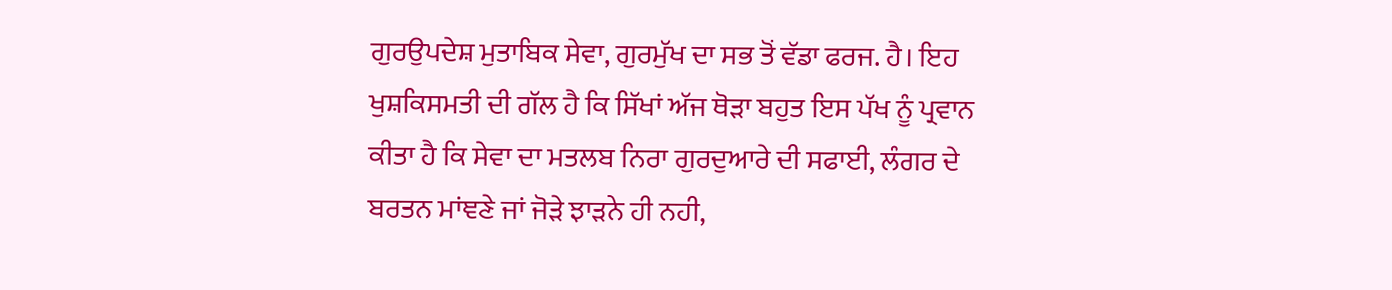ਗੁਰਉਪਦੇਸ਼ ਮੁਤਾਬਿਕ ਸੇਵਾ, ਗੁਰਮੁੱਖ ਦਾ ਸਭ ਤੋਂ ਵੱਡਾ ਫਰਜ. ਹੈ। ਇਹ ਖੁਸ਼ਕਿਸਮਤੀ ਦੀ ਗੱਲ ਹੈ ਕਿ ਸਿੱਖਾਂ ਅੱਜ ਥੋੜਾ ਬਹੁਤ ਇਸ ਪੱਖ ਨੂੰ ਪ੍ਰਵਾਨ ਕੀਤਾ ਹੈ ਕਿ ਸੇਵਾ ਦਾ ਮਤਲਬ ਨਿਰਾ ਗੁਰਦੁਆਰੇ ਦੀ ਸਫਾਈ, ਲੰਗਰ ਦੇ ਬਰਤਨ ਮਾਂਞਣੇ ਜਾਂ ਜੋੜੇ ਝਾੜਨੇ ਹੀ ਨਹੀ,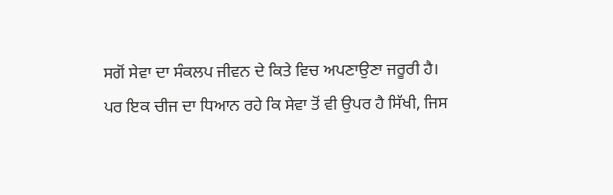ਸਗੋਂ ਸੇਵਾ ਦਾ ਸੰਕਲਪ ਜੀਵਨ ਦੇ ਕਿਤੇ ਵਿਚ ਅਪਣਾਉਣਾ ਜਰੂਰੀ ਹੈ।
ਪਰ ਇਕ ਚੀਜ ਦਾ ਧਿਆਨ ਰਹੇ ਕਿ ਸੇਵਾ ਤੋਂ ਵੀ ਉਪਰ ਹੈ ਸਿੱਖੀ, ਜਿਸ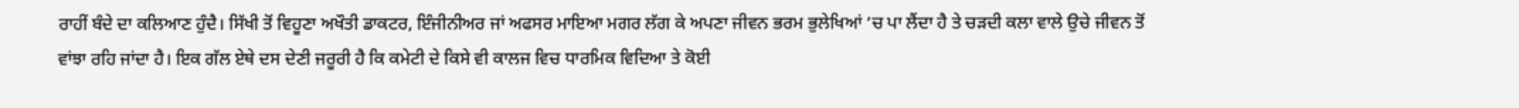ਰਾਹੀਂ ਬੰਦੇ ਦਾ ਕਲਿਆਣ ਹੁੰਦੈ। ਸਿੱਖੀ ਤੋਂ ਵਿਹੂਣਾ ਅਖੌਤੀ ਡਾਕਟਰ, ਇੰਜੀਨੀਅਰ ਜਾਂ ਅਫਸਰ ਮਾਇਆ ਮਗਰ ਲੱਗ ਕੇ ਅਪਣਾ ਜੀਵਨ ਭਰਮ ਭੁਲੇਖਿਆਂ ‘ਚ ਪਾ ਲੈਂਦਾ ਹੈ ਤੇ ਚੜਦੀ ਕਲਾ ਵਾਲੇ ਉਚੇ ਜੀਵਨ ਤੋਂ ਵਾਂਝਾ ਰਹਿ ਜਾਂਦਾ ਹੈ। ਇਕ ਗੱਲ ਏਥੇ ਦਸ ਦੇਣੀ ਜਰੂਰੀ ਹੈ ਕਿ ਕਮੇਟੀ ਦੇ ਕਿਸੇ ਵੀ ਕਾਲਜ ਵਿਚ ਧਾਰਮਿਕ ਵਿਦਿਆ ਤੇ ਕੋਈ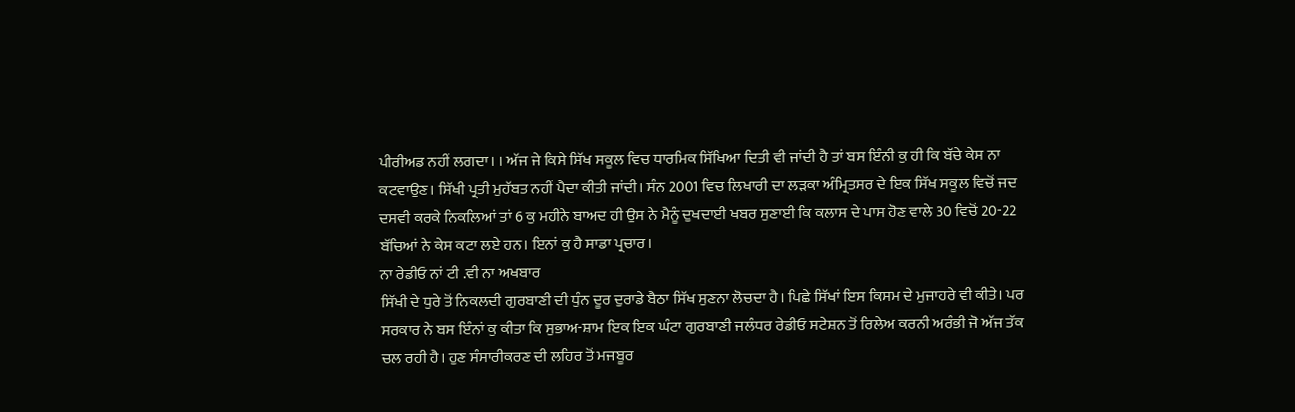ਪੀਰੀਅਡ ਨਹੀਂ ਲਗਦਾ। । ਅੱਜ ਜੇ ਕਿਸੇ ਸਿੱਖ ਸਕੂਲ ਵਿਚ ਧਾਰਮਿਕ ਸਿੱਖਿਆ ਦਿਤੀ ਵੀ ਜਾਂਦੀ ਹੈ ਤਾਂ ਬਸ ਇੰਨੀ ਕੁ ਹੀ ਕਿ ਬੱਚੇ ਕੇਸ ਨਾ ਕਟਵਾਉਣ। ਸਿੱਖੀ ਪ੍ਰਤੀ ਮੁਹੱਬਤ ਨਹੀਂ ਪੈਦਾ ਕੀਤੀ ਜਾਂਦੀ। ਸੰਨ 2001 ਵਿਚ ਲਿਖਾਰੀ ਦਾ ਲੜਕਾ ਅੰਮ੍ਰਿਤਸਰ ਦੇ ਇਕ ਸਿੱਖ ਸਕੂਲ ਵਿਚੋਂ ਜਦ ਦਸਵੀ ਕਰਕੇ ਨਿਕਲਿਆਂ ਤਾਂ 6 ਕੁ ਮਹੀਨੇ ਬਾਅਦ ਹੀ ਉਸ ਨੇ ਮੈਨੂੰ ਦੁਖਦਾਈ ਖਬਰ ਸੁਣਾਈ ਕਿ ਕਲਾਸ ਦੇ ਪਾਸ ਹੋਣ ਵਾਲੇ 30 ਵਿਚੋਂ 20-22 ਬੱਚਿਆਂ ਨੇ ਕੇਸ ਕਟਾ ਲਏ ਹਨ। ਇਨਾਂ ਕੁ ਹੈ ਸਾਡਾ ਪ੍ਰਚਾਰ।
ਨਾ ਰੇਡੀਓ ਨਾਂ ਟੀ .ਵੀ ਨਾ ਅਖਬਾਰ
ਸਿੱਖੀ ਦੇ ਧੁਰੇ ਤੋਂ ਨਿਕਲਦੀ ਗੁਰਬਾਣੀ ਦੀ ਧੁੰਨ ਦੂਰ ਦੁਰਾਡੇ ਬੈਠਾ ਸਿੱਖ ਸੁਣਨਾ ਲੋਚਦਾ ਹੈ। ਪਿਛੇ ਸਿੱਖਾਂ ਇਸ ਕਿਸਮ ਦੇ ਮੁਜਾਹਰੇ ਵੀ ਕੀਤੇ। ਪਰ ਸਰਕਾਰ ਨੇ ਬਸ ਇੰਨਾਂ ਕੁ ਕੀਤਾ ਕਿ ਸੁਭਾਅ-ਸ਼ਾਮ ਇਕ ਇਕ ਘੰਟਾ ਗੁਰਬਾਣੀ ਜਲੰਧਰ ਰੇਡੀਓ ਸਟੇਸ਼ਨ ਤੋਂ ਰਿਲੇਅ ਕਰਨੀ ਅਰੰਭੀ ਜੋ ਅੱਜ ਤੱਕ ਚਲ ਰਹੀ ਹੈ। ਹੁਣ ਸੰਸਾਰੀਕਰਣ ਦੀ ਲਹਿਰ ਤੋਂ ਮਜਬੂਰ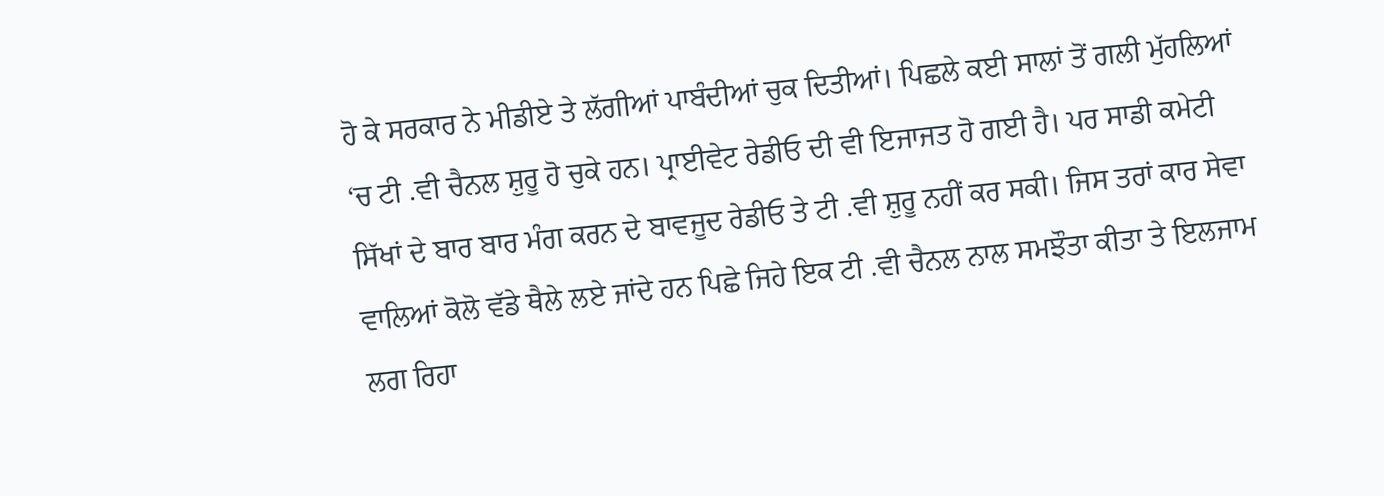ਹੋ ਕੇ ਸਰਕਾਰ ਨੇ ਮੀਡੀਏ ਤੇ ਲੱਗੀਆਂ ਪਾਬੰਦੀਆਂ ਚੁਕ ਦਿਤੀਆਂ। ਪਿਛਲੇ ਕਈ ਸਾਲਾਂ ਤੋਂ ਗਲੀ ਮੁੱਹਲਿਆਂ ‘ਚ ਟੀ .ਵੀ ਚੈਨਲ ਸ਼ੁਰੂ ਹੋ ਚੁਕੇ ਹਨ। ਪ੍ਰਾਈਵੇਟ ਰੇਡੀਓ ਦੀ ਵੀ ਇਜਾਜਤ ਹੋ ਗਈ ਹੈ। ਪਰ ਸਾਡੀ ਕਮੇਟੀ ਸਿੱਖਾਂ ਦੇ ਬਾਰ ਬਾਰ ਮੰਗ ਕਰਨ ਦੇ ਬਾਵਜੂਦ ਰੇਡੀਓ ਤੇ ਟੀ .ਵੀ ਸ਼ੁਰੂ ਨਹੀਂ ਕਰ ਸਕੀ। ਜਿਸ ਤਰਾਂ ਕਾਰ ਸੇਵਾ ਵਾਲਿਆਂ ਕੋਲੋ ਵੱਡੇ ਥੈਲੇ ਲਏ ਜਾਂਦੇ ਹਨ ਪਿਛੇ ਜਿਹੇ ਇਕ ਟੀ .ਵੀ ਚੈਨਲ ਨਾਲ ਸਮਝੌਤਾ ਕੀਤਾ ਤੇ ਇਲਜਾਮ ਲਗ ਰਿਹਾ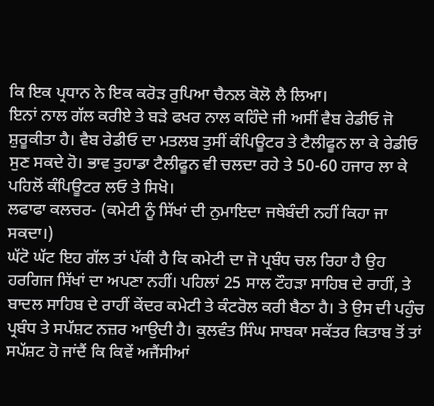ਕਿ ਇਕ ਪ੍ਰਧਾਨ ਨੇ ਇਕ ਕਰੋੜ ਰੁਪਿਆ ਚੈਨਲ ਕੋਲੋ ਲੈ ਲਿਆ।
ਇਨਾਂ ਨਾਲ ਗੱਲ ਕਰੀਏ ਤੇ ਬੜੇ ਫਖਰ ਨਾਲ ਕਹਿੰਦੇ ਜੀ ਅਸੀਂ ਵੈਬ ਰੇਡੀਓ ਜੋ ਸ਼ੁਰੂਕੀਤਾ ਹੈ। ਵੈਬ ਰੇਡੀਓ ਦਾ ਮਤਲਬ ਤੁਸੀਂ ਕੰਪਿਊਟਰ ਤੇ ਟੈਲੀਫੂਨ ਲਾ ਕੇ ਰੇਡੀਓ ਸੁਣ ਸਕਦੇ ਹੋ। ਭਾਵ ਤੁਹਾਡਾ ਟੈਲੀਫੂਨ ਵੀ ਚਲਦਾ ਰਹੇ ਤੇ 50-60 ਹਜਾਰ ਲਾ ਕੇ ਪਹਿਲੋਂ ਕੰਪਿਊਟਰ ਲਓ ਤੇ ਸਿਖੋ।
ਲਫਾਫਾ ਕਲਚਰ- (ਕਮੇਟੀ ਨੂੰ ਸਿੱਖਾਂ ਦੀ ਨੁਮਾਇਦਾ ਜਥੇਬੰਦੀ ਨਹੀਂ ਕਿਹਾ ਜਾ ਸਕਦਾ।)
ਘੱਟੋ ਘੱਟ ਇਹ ਗੱਲ ਤਾਂ ਪੱਕੀ ਹੈ ਕਿ ਕਮੇਟੀ ਦਾ ਜੋ ਪ੍ਰਬੰਧ ਚਲ ਰਿਹਾ ਹੈ ਉਹ ਹਰਗਿਜ ਸਿੱਖਾਂ ਦਾ ਅਪਣਾ ਨਹੀਂ। ਪਹਿਲਾਂ 25 ਸਾਲ ਟੌਹੜਾ ਸਾਹਿਬ ਦੇ ਰਾਹੀਂ, ਤੇ ਬਾਦਲ ਸਾਹਿਬ ਦੇ ਰਾਹੀਂ ਕੇਂਦਰ ਕਮੇਟੀ ਤੇ ਕੰਟਰੋਲ ਕਰੀ ਬੈਠਾ ਹੈ। ਤੇ ਉਸ ਦੀ ਪਹੁੰਚ ਪ੍ਰਬੰਧ ਤੇ ਸਪੱਸ਼ਟ ਨਜ਼ਰ ਆਉਦੀ ਹੈ। ਕੁਲਵੰਤ ਸਿੰਘ ਸਾਬਕਾ ਸਕੱਤਰ ਕਿਤਾਬ ਤੋਂ ਤਾਂ ਸਪੱਸ਼ਟ ਹੋ ਜਾਂਦੈਂ ਕਿ ਕਿਵੇਂ ਅਜੈਂਸੀਆਂ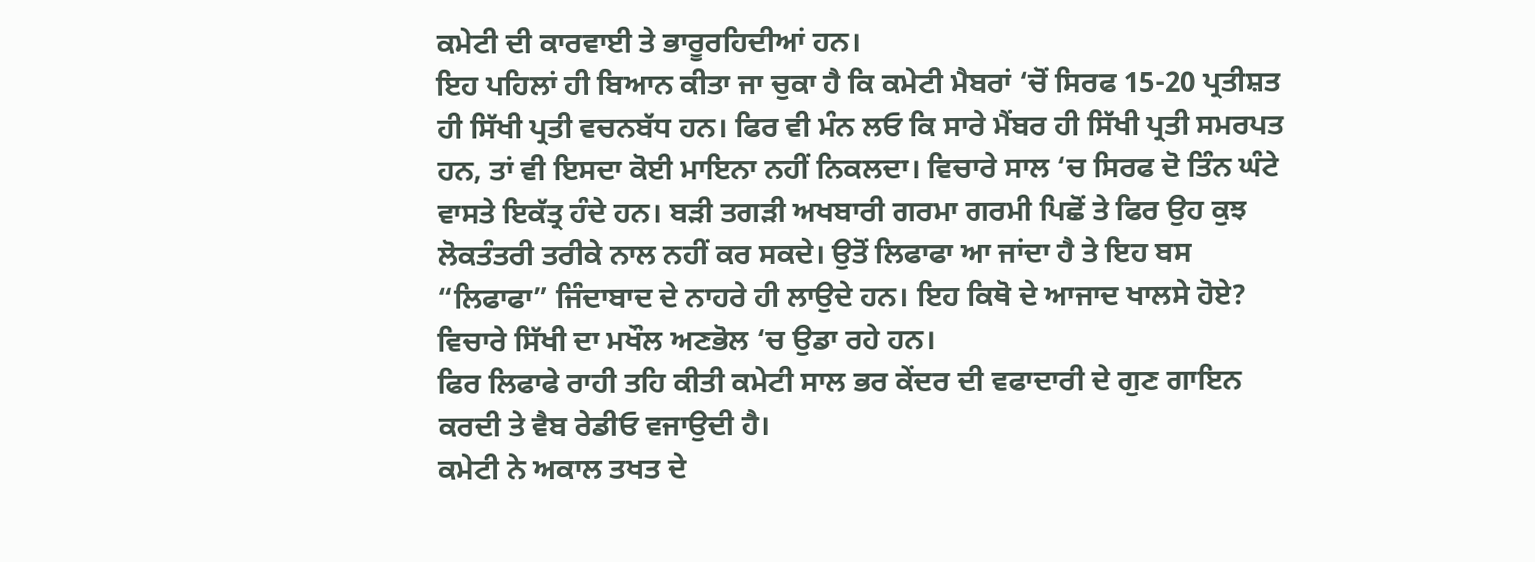ਕਮੇਟੀ ਦੀ ਕਾਰਵਾਈ ਤੇ ਭਾਰੂਰਹਿਦੀਆਂ ਹਨ।
ਇਹ ਪਹਿਲਾਂ ਹੀ ਬਿਆਨ ਕੀਤਾ ਜਾ ਚੁਕਾ ਹੈ ਕਿ ਕਮੇਟੀ ਮੈਬਰਾਂ ‘ਚੋਂ ਸਿਰਫ 15-20 ਪ੍ਰਤੀਸ਼ਤ ਹੀ ਸਿੱਖੀ ਪ੍ਰਤੀ ਵਚਨਬੱਧ ਹਨ। ਫਿਰ ਵੀ ਮੰਨ ਲਓ ਕਿ ਸਾਰੇ ਮੈਂਬਰ ਹੀ ਸਿੱਖੀ ਪ੍ਰਤੀ ਸਮਰਪਤ ਹਨ, ਤਾਂ ਵੀ ਇਸਦਾ ਕੋਈ ਮਾਇਨਾ ਨਹੀਂ ਨਿਕਲਦਾ। ਵਿਚਾਰੇ ਸਾਲ ‘ਚ ਸਿਰਫ ਦੋ ਤਿੰਨ ਘੰਟੇ ਵਾਸਤੇ ਇਕੱਤ੍ਰ ਹੰਦੇ ਹਨ। ਬੜੀ ਤਗੜੀ ਅਖਬਾਰੀ ਗਰਮਾ ਗਰਮੀ ਪਿਛੋਂ ਤੇ ਫਿਰ ਉਹ ਕੁਝ ਲੋਕਤੰਤਰੀ ਤਰੀਕੇ ਨਾਲ ਨਹੀਂ ਕਰ ਸਕਦੇ। ਉਤੋਂ ਲਿਫਾਫਾ ਆ ਜਾਂਦਾ ਹੈ ਤੇ ਇਹ ਬਸ “ਲਿਫਾਫਾ” ਜਿੰਦਾਬਾਦ ਦੇ ਨਾਹਰੇ ਹੀ ਲਾਉਦੇ ਹਨ। ਇਹ ਕਿਥੋ ਦੇ ਆਜਾਦ ਖਾਲਸੇ ਹੋਏ? ਵਿਚਾਰੇ ਸਿੱਖੀ ਦਾ ਮਖੌਲ ਅਣਭੋਲ ‘ਚ ਉਡਾ ਰਹੇ ਹਨ।
ਫਿਰ ਲਿਫਾਫੇ ਰਾਹੀ ਤਹਿ ਕੀਤੀ ਕਮੇਟੀ ਸਾਲ ਭਰ ਕੇਂਦਰ ਦੀ ਵਫਾਦਾਰੀ ਦੇ ਗੁਣ ਗਾਇਨ ਕਰਦੀ ਤੇ ਵੈਬ ਰੇਡੀਓ ਵਜਾਉਦੀ ਹੈ।
ਕਮੇਟੀ ਨੇ ਅਕਾਲ ਤਖਤ ਦੇ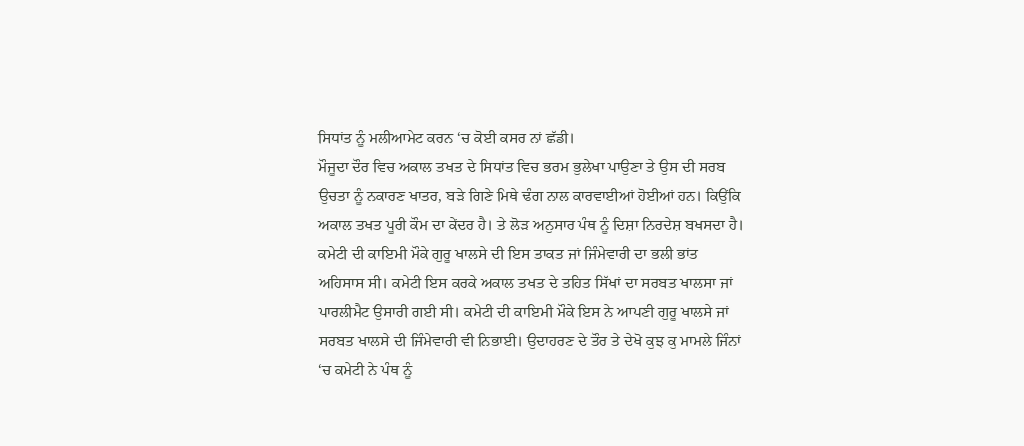ਸਿਧਾਂਤ ਨੂੰ ਮਲੀਆਮੇਟ ਕਰਨ ‘ਚ ਕੋਈ ਕਸਰ ਨਾਂ ਛੱਡੀ।
ਮੌਜੂਦਾ ਦੌਰ ਵਿਚ ਅਕਾਲ ਤਖਤ ਦੇ ਸਿਧਾਂਤ ਵਿਚ ਭਰਮ ਭੁਲੇਖਾ ਪਾਉਣਾ ਤੇ ਉਸ ਦੀ ਸਰਬ ਉਚਤਾ ਨੂੰ ਨਕਾਰਣ ਖਾਤਰ, ਬੜੇ ਗਿਣੇ ਮਿਥੇ ਢੰਗ ਨਾਲ ਕਾਰਵਾਈਆਂ ਹੋਈਆਂ ਹਨ। ਕਿਉਂਕਿ ਅਕਾਲ ਤਖਤ ਪੂਰੀ ਕੌਮ ਦਾ ਕੇਂਦਰ ਹੈ। ਤੇ ਲੋੜ ਅਨੁਸਾਰ ਪੰਥ ਨੂੰ ਦਿਸ਼ਾ ਨਿਰਦੇਸ਼ ਬਖਸਦਾ ਹੈ।
ਕਮੇਟੀ ਦੀ ਕਾਇਮੀ ਮੌਕੇ ਗੁਰੂ ਖਾਲਸੇ ਦੀ ਇਸ ਤਾਕਤ ਜਾਂ ਜਿੰਮੇਵਾਰੀ ਦਾ ਭਲੀ ਭਾਂਤ ਅਹਿਸਾਸ ਸੀ। ਕਮੇਟੀ ਇਸ ਕਰਕੇ ਅਕਾਲ ਤਖਤ ਦੇ ਤਹਿਤ ਸਿੱਖਾਂ ਦਾ ਸਰਬਤ ਖਾਲਸਾ ਜਾਂ ਪਾਰਲੀਮੈਟ ਉਸਾਰੀ ਗਈ ਸੀ। ਕਮੇਟੀ ਦੀ ਕਾਇਮੀ ਮੌਕੇ ਇਸ ਨੇ ਆਪਣੀ ਗੁਰੂ ਖਾਲਸੇ ਜਾਂ ਸਰਬਤ ਖਾਲਸੇ ਦੀ ਜਿੰਮੇਵਾਰੀ ਵੀ ਨਿਭਾਈ। ਉਦਾਹਰਣ ਦੇ ਤੌਰ ਤੇ ਦੇਖੋ ਕੁਝ ਕੁ ਮਾਮਲੇ ਜਿੰਨਾਂ ‘ਚ ਕਮੇਟੀ ਨੇ ਪੰਥ ਨੂੰ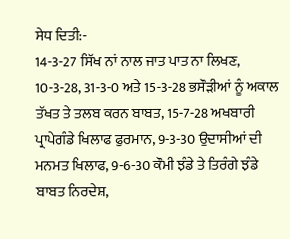ਸੇਧ ਦਿਤੀ:-
14-3-27 ਸਿੱਖ ਨਾਂ ਨਾਲ ਜਾਤ ਪਾਤ ਨਾ ਲਿਖਣ, 10-3-28, 31-3-0 ਅਤੇ 15-3-28 ਭਸੌੜੀਆਂ ਨੂੰ ਅਕਾਲ ਤੱਖਤ ਤੇ ਤਲਬ ਕਰਨ ਬਾਬਤ, 15-7-28 ਅਖਬਾਰੀ ਪ੍ਰਾਪੇਗੰਡੇ ਖਿਲਾਫ ਫੁਰਮਾਨ, 9-3-30 ਉਦਾਸੀਆਂ ਦੀ ਮਨਮਤ ਖਿਲਾਫ, 9-6-30 ਕੌਮੀ ਝੰਡੇ ਤੇ ਤਿਰੰਗੇ ਝੰਡੇ ਬਾਬਤ ਨਿਰਦੇਸ਼,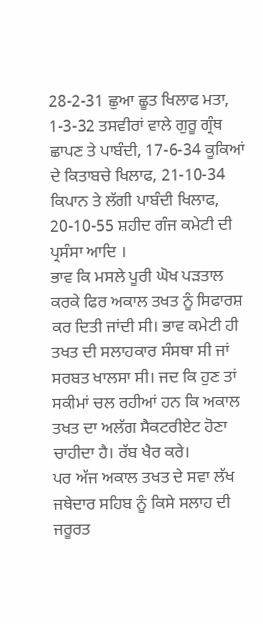28-2-31 ਛੁਆ ਛੂਤ ਖਿਲਾਫ ਮਤਾ, 1-3-32 ਤਸਵੀਰਾਂ ਵਾਲੇ ਗੁਰੂ ਗ੍ਰੰਥ ਛਾਪਣ ਤੇ ਪਾਬੰਦੀ, 17-6-34 ਕੂਕਿਆਂ ਦੇ ਕਿਤਾਬਚੇ ਖਿਲਾਫ, 21-10-34 ਕਿਪਾਨ ਤੇ ਲੱਗੀ ਪਾਬੰਦੀ ਖਿਲਾਫ, 20-10-55 ਸ਼ਹੀਦ ਗੰਜ ਕਮੇਟੀ ਦੀ ਪ੍ਰਸੰਸਾ ਆਦਿ ।
ਭਾਵ ਕਿ ਮਸਲੇ ਪੂਰੀ ਘੋਖ ਪੜਤਾਲ ਕਰਕੇ ਫਿਰ ਅਕਾਲ ਤਖਤ ਨੂੰ ਸਿਫਾਰਸ਼ ਕਰ ਦਿਤੀ ਜਾਂਦੀ ਸੀ। ਭਾਵ ਕਮੇਟੀ ਹੀ ਤਖਤ ਦੀ ਸਲਾਹਕਾਰ ਸੰਸਥਾ ਸੀ ਜਾਂ ਸਰਬਤ ਖਾਲਸਾ ਸੀ। ਜਦ ਕਿ ਹੁਣ ਤਾਂ ਸਕੀਮਾਂ ਚਲ ਰਹੀਆਂ ਹਨ ਕਿ ਅਕਾਲ ਤਖਤ ਦਾ ਅਲੱਗ ਸੈਕਟਰੀਏਟ ਹੋਣਾ ਚਾਹੀਦਾ ਹੈ। ਰੱਬ ਖੈਰ ਕਰੇ।
ਪਰ ਅੱਜ ਅਕਾਲ ਤਖਤ ਦੇ ਸਵਾ ਲੱਖ ਜਥੇਦਾਰ ਸਹਿਬ ਨੂੰ ਕਿਸੇ ਸਲਾਹ ਦੀ ਜਰੂਰਤ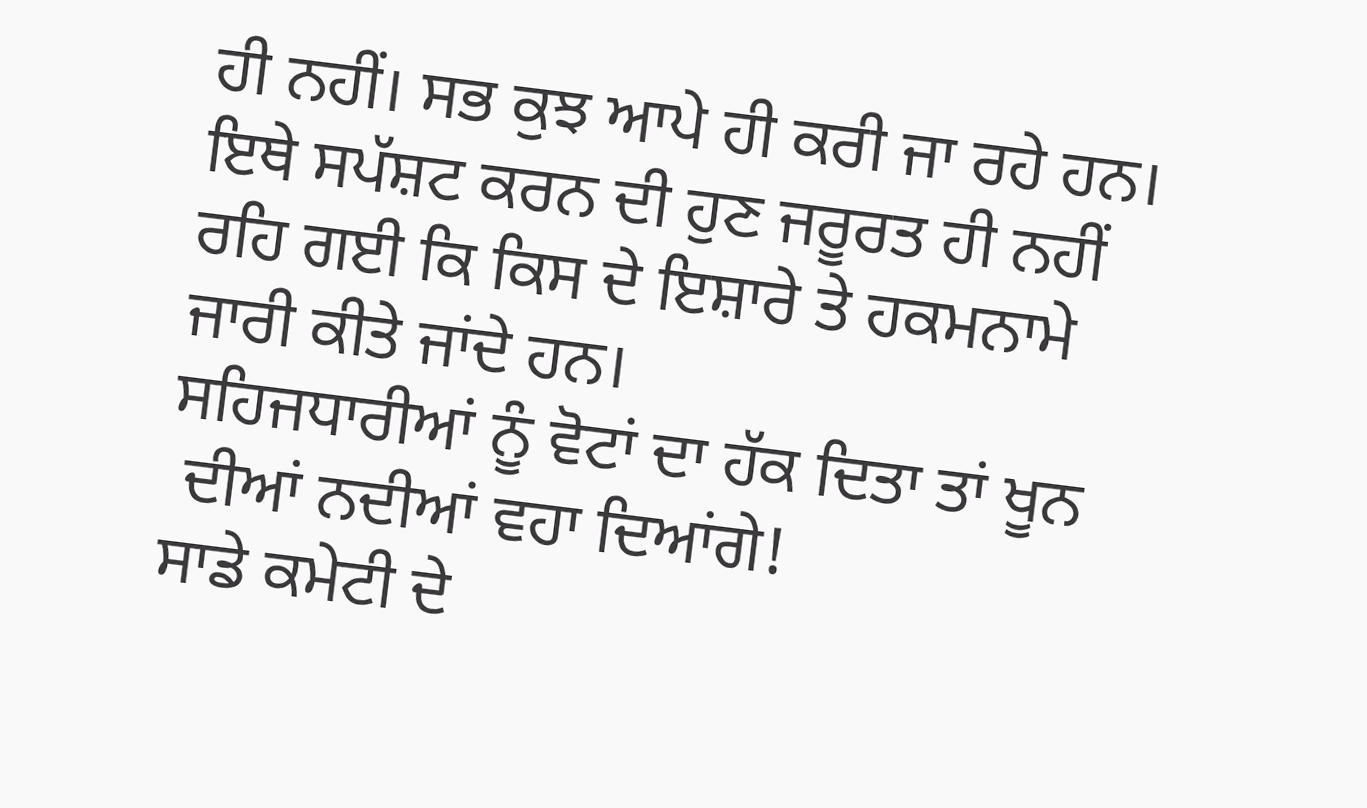ਹੀ ਨਹੀਂ। ਸਭ ਕੁਝ ਆਪੇ ਹੀ ਕਰੀ ਜਾ ਰਹੇ ਹਨ। ਇਥੇ ਸਪੱਸ਼ਟ ਕਰਨ ਦੀ ਹੁਣ ਜਰੂਰਤ ਹੀ ਨਹੀਂ ਰਹਿ ਗਈ ਕਿ ਕਿਸ ਦੇ ਇਸ਼ਾਰੇ ਤੇ ਹਕਮਨਾਮੇ ਜਾਰੀ ਕੀਤੇ ਜਾਂਦੇ ਹਨ।
ਸਹਿਜਧਾਰੀਆਂ ਨੂੰ ਵੋਟਾਂ ਦਾ ਹੱਕ ਦਿਤਾ ਤਾਂ ਖੂਨ
 ਦੀਆਂ ਨਦੀਆਂ ਵਹਾ ਦਿਆਂਗੇ!
ਸਾਡੇ ਕਮੇਟੀ ਦੇ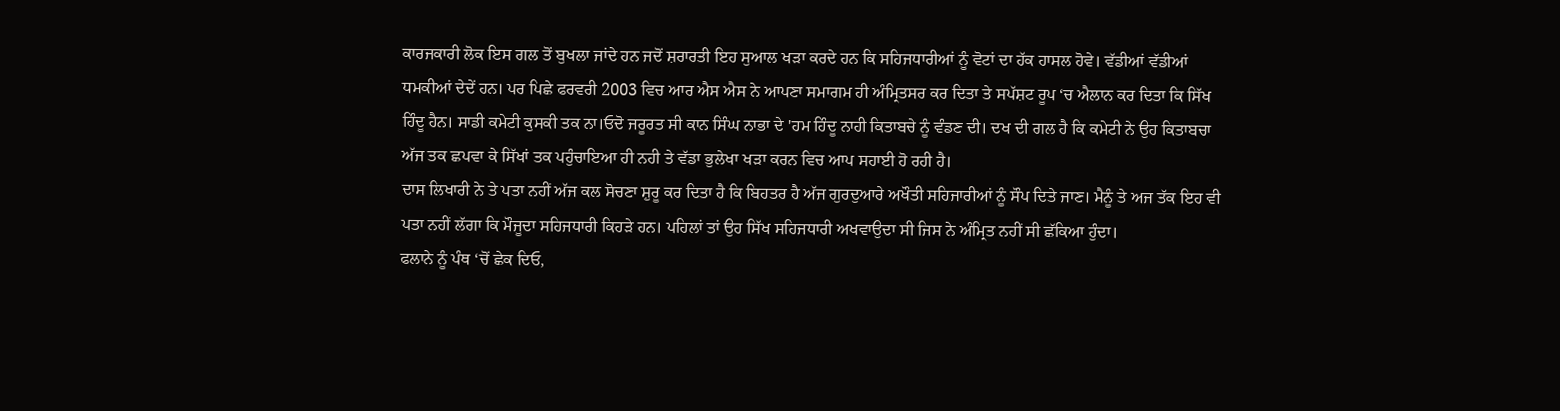ਕਾਰਜਕਾਰੀ ਲੋਕ ਇਸ ਗਲ ਤੋਂ ਬੁਖਲਾ ਜਾਂਦੇ ਹਨ ਜਦੋਂ ਸ਼ਰਾਰਤੀ ਇਹ ਸੁਆਲ ਖੜਾ ਕਰਦੇ ਹਨ ਕਿ ਸਹਿਜਧਾਰੀਆਂ ਨੂੰ ਵੋਟਾਂ ਦਾ ਹੱਕ ਹਾਸਲ ਹੋਵੇ। ਵੱਡੀਆਂ ਵੱਡੀਆਂ ਧਮਕੀਆਂ ਦੇਦੇਂ ਹਨ। ਪਰ ਪਿਛੇ ਫਰਵਰੀ 2003 ਵਿਚ ਆਰ ਐਸ ਐਸ ਨੇ ਆਪਣਾ ਸਮਾਗਮ ਹੀ ਅੰਮ੍ਰਿਤਸਰ ਕਰ ਦਿਤਾ ਤੇ ਸਪੱਸ਼ਟ ਰੂਪ ‘ਚ ਐਲਾਨ ਕਰ ਦਿਤਾ ਕਿ ਸਿੱਖ ਹਿੰਦੂ ਹੈਨ। ਸਾਡੀ ਕਮੇਟੀ ਕੁਸਕੀ ਤਕ ਨਾ।ਓਦੋ ਜਰੂਰਤ ਸੀ ਕਾਨ ਸਿੰਘ ਨਾਭਾ ਦੇ 'ਹਮ ਹਿੰਦੂ ਨਾਹੀ ਕਿਤਾਬਚੇ ਨੂੰ ਵੰਡਣ ਦੀ। ਦਖ ਦੀ ਗਲ ਹੈ ਕਿ ਕਮੇਟੀ ਨੇ ਉਹ ਕਿਤਾਬਚਾ ਅੱਜ ਤਕ ਛਪਵਾ ਕੇ ਸਿੱਖਾਂ ਤਕ ਪਹੁੰਚਾਇਆ ਹੀ ਨਹੀ ਤੇ ਵੱਡਾ ਭੁਲੇਖਾ ਖੜਾ ਕਰਨ ਵਿਚ ਆਪ ਸਹਾਈ ਹੋ ਰਹੀ ਹੈ।
ਦਾਸ ਲਿਖਾਰੀ ਨੇ ਤੇ ਪਤਾ ਨਹੀਂ ਅੱਜ ਕਲ ਸੋਚਣਾ ਸ਼ੁਰੂ ਕਰ ਦਿਤਾ ਹੈ ਕਿ ਬਿਹਤਰ ਹੈ ਅੱਜ ਗੁਰਦੁਆਰੇ ਅਖੌਤੀ ਸਹਿਜਾਰੀਆਂ ਨੂੰ ਸੌਪ ਦਿਤੇ ਜਾਣ। ਮੈਨੂੰ ਤੇ ਅਜ ਤੱਕ ਇਹ ਵੀ ਪਤਾ ਨਹੀਂ ਲੱਗਾ ਕਿ ਮੌਜੂਦਾ ਸਹਿਜਧਾਰੀ ਕਿਹੜੇ ਹਨ। ਪਹਿਲਾਂ ਤਾਂ ਉਹ ਸਿੱਖ ਸਹਿਜਧਾਰੀ ਅਖਵਾਉਦਾ ਸੀ ਜਿਸ ਨੇ ਅੰਮ੍ਰਿਤ ਨਹੀਂ ਸੀ ਛੱਕਿਆ ਹੁੰਦਾ।
ਫਲਾਨੇ ਨੂੰ ਪੰਥ ‘ਚੋਂ ਛੇਕ ਦਿਓ,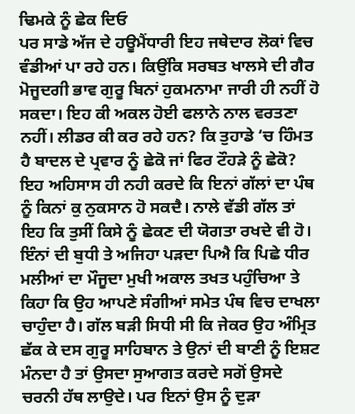ਢਿਮਕੇ ਨੂੰ ਛੇਕ ਦਿਓ
ਪਰ ਸਾਡੇ ਅੱਜ ਦੇ ਹਊਮੈਂਧਾਰੀ ਇਹ ਜਥੇਦਾਰ ਲੋਕਾਂ ਵਿਚ ਵੰਡੀਆਂ ਪਾ ਰਹੇ ਹਨ। ਕਿਉਂਕਿ ਸਰਬਤ ਖਾਲਸੇ ਦੀ ਗੈਰ ਮੋਜੂਦਗੀ ਭਾਵ ਗੁਰੂ ਬਿਨਾਂ ਹੁਕਮਨਾਮਾ ਜਾਰੀ ਹੀ ਨਹੀਂ ਹੋ ਸਕਦਾ। ਇਹ ਕੀ ਅਕਲ ਹੋਈ ਫਲਾਨੇ ਨਾਲ ਵਰਤਣਾ ਨਹੀਂ। ਲੀਡਰ ਕੀ ਕਰ ਰਹੇ ਹਨ? ਕਿ ਤੁਹਾਡੇ ‘ਚ ਹਿੰਮਤ ਹੈ ਬਾਦਲ ਦੇ ਪ੍ਰਵਾਰ ਨੂੰ ਛੇਕੋ ਜਾਂ ਫਿਰ ਟੌਹੜੇ ਨੂੰ ਛੇਕੋ? ਇਹ ਅਹਿਸਾਸ ਹੀ ਨਹੀ ਕਰਦੇ ਕਿ ਇਨਾਂ ਗੱਲਾਂ ਦਾ ਪੰਥ ਨੂੰ ਕਿਨਾਂ ਕੁ ਨੁਕਸਾਨ ਹੋ ਸਕਦੈ। ਨਾਲੇ ਵੱਡੀ ਗੱਲ ਤਾਂ ਇਹ ਕਿ ਤੁਸੀਂ ਕਿਸੇ ਨੂੰ ਛੇਕਣ ਦੀ ਯੋਗਤਾ ਰਖਦੇ ਵੀ ਹੋ।
ਇੰਨਾਂ ਦੀ ਬੁਧੀ ਤੇ ਅਜਿਹਾ ਪੜਦਾ ਪਿਐ ਕਿ ਪਿਛੇ ਧੀਰ ਮਲੀਆਂ ਦਾ ਮੌਜੂਦਾ ਮੁਖੀ ਅਕਾਲ ਤਖਤ ਪਹੁੰਚਿਆ ਤੇ ਕਿਹਾ ਕਿ ਉਹ ਆਪਣੇ ਸੰਗੀਆਂ ਸਮੇਤ ਪੰਥ ਵਿਚ ਦਾਖਲਾ ਚਾਹੁੰਦਾ ਹੈ। ਗੱਲ ਬੜੀ ਸਿਧੀ ਸੀ ਕਿ ਜੇਕਰ ਉਹ ਅੰਮ੍ਰਿਤ ਛੱਕ ਕੇ ਦਸ ਗੁਰੂ ਸਾਹਿਬਾਨ ਤੇ ਉਨਾਂ ਦੀ ਬਾਣੀ ਨੂੰ ਇਸ਼ਟ ਮੰਨਦਾ ਹੈ ਤਾਂ ਉਸਦਾ ਸੁਆਗਤ ਕਰਦੇ ਸਗੋਂ ਉਸਦੇ ਚਰਨੀ ਹੱਥ ਲਾਉਦੇ। ਪਰ ਇਨਾਂ ਉਸ ਨੂੰ ਦੁੜਾ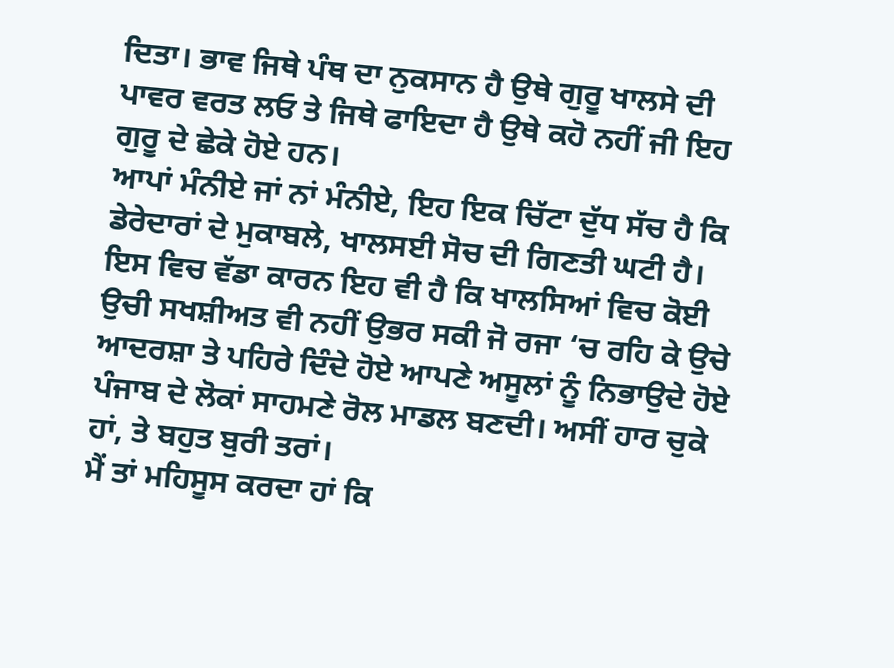ਦਿਤਾ। ਭਾਵ ਜਿਥੇ ਪੰਥ ਦਾ ਨੁਕਸਾਨ ਹੈ ਉਥੇ ਗੁਰੂ ਖਾਲਸੇ ਦੀ ਪਾਵਰ ਵਰਤ ਲਓ ਤੇ ਜਿਥੇ ਫਾਇਦਾ ਹੈ ਉਥੇ ਕਹੋ ਨਹੀਂ ਜੀ ਇਹ ਗੁਰੂ ਦੇ ਛੇਕੇ ਹੋਏ ਹਨ।
ਆਪਾਂ ਮੰਨੀਏ ਜਾਂ ਨਾਂ ਮੰਨੀਏ, ਇਹ ਇਕ ਚਿੱਟਾ ਦੁੱਧ ਸੱਚ ਹੈ ਕਿ ਡੇਰੇਦਾਰਾਂ ਦੇ ਮੁਕਾਬਲੇ, ਖਾਲਸਈ ਸੋਚ ਦੀ ਗਿਣਤੀ ਘਟੀ ਹੈ। ਇਸ ਵਿਚ ਵੱਡਾ ਕਾਰਨ ਇਹ ਵੀ ਹੈ ਕਿ ਖਾਲਸਿਆਂ ਵਿਚ ਕੋਈ ਉਚੀ ਸਖਸ਼ੀਅਤ ਵੀ ਨਹੀਂ ਉਭਰ ਸਕੀ ਜੋ ਰਜਾ ‘ਚ ਰਹਿ ਕੇ ਉਚੇ ਆਦਰਸ਼ਾ ਤੇ ਪਹਿਰੇ ਦਿੰਦੇ ਹੋਏ ਆਪਣੇ ਅਸੂਲਾਂ ਨੂੰ ਨਿਭਾਉਦੇ ਹੋਏ ਪੰਜਾਬ ਦੇ ਲੋਕਾਂ ਸਾਹਮਣੇ ਰੋਲ ਮਾਡਲ ਬਣਦੀ। ਅਸੀਂ ਹਾਰ ਚੁਕੇ ਹਾਂ, ਤੇ ਬਹੁਤ ਬੁਰੀ ਤਰਾਂ।
ਮੈਂ ਤਾਂ ਮਹਿਸੂਸ ਕਰਦਾ ਹਾਂ ਕਿ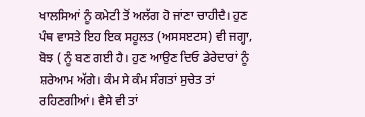ਖਾਲਸਿਆਂ ਨੂੰ ਕਮੇਟੀ ਤੋਂ ਅਲੱਗ ਹੋ ਜਾਂਣਾ ਚਾਹੀਦੈ। ਹੁਣ ਪੰਥ ਵਾਸਤੇ ਇਹ ਇਕ ਸਹੂਲਤ (ਅਸਸੲਟਸ) ਵੀ ਜਗ੍ਹਾ, ਬੋਝ ( ਨੂੰ ਬਣ ਗਈ ਹੈ। ਹੁਣ ਆਉਣ ਦਿਓ ਡੇਰੇਦਾਰਾਂ ਨੂੰ ਸ਼ਰੇਆਮ ਅੱਗੇ। ਕੰਮ ਸੇ ਕੰਮ ਸੰਗਤਾਂ ਸੁਚੇਤ ਤਾਂ ਰਹਿਣਗੀਆਂ। ਵੈਸੇ ਵੀ ਤਾਂ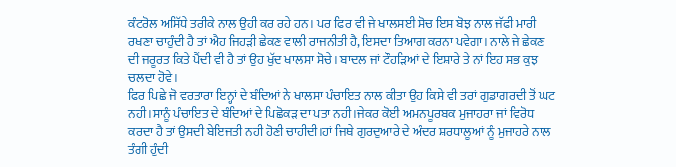ਕੰਟਰੋਲ ਅਸਿੱਧੇ ਤਰੀਕੇ ਨਾਲ ਉਹੀ ਕਰ ਰਹੇ ਹਨ। ਪਰ ਫਿਰ ਵੀ ਜੇ ਖਾਲਸਈ ਸੋਚ ਇਸ ਬੋਝ ਨਾਲ ਜੱਫੀ ਮਾਰੀ ਰਖਣਾ ਚਾਹੁੰਦੀ ਹੈ ਤਾਂ ਐਹ ਜਿਹੜੀ ਛੇਕਣ ਵਾਲੀ ਰਾਜਨੀਤੀ ਹੈ, ਇਸਦਾ ਤਿਆਗ ਕਰਨਾ ਪਵੇਗਾ। ਨਾਲੇ ਜੇ ਛੇਕਣ ਦੀ ਜਰੂਰਤ ਕਿਤੇ ਪੈਂਦੀ ਵੀ ਹੈ ਤਾਂ ਉਹ ਖੁੱਦ ਖਾਲਸਾ ਸੋਚੇ। ਬਾਦਲ ਜਾਂ ਟੌਹੜਿਆਂ ਦੇ ਇਸ਼ਾਰੇ ਤੇ ਨਾਂ ਇਹ ਸਭ ਕੁਝ ਚਲਦਾ ਹੋਵੇ।
ਫਿਰ ਪਿਛੇ ਜੋ ਵਰਤਾਰਾ ਇਨ੍ਹਾਂ ਦੇ ਬੰਦਿਆਂ ਨੇ ਖਾਲਸਾ ਪੰਚਾਇਤ ਨਾਲ ਕੀਤਾ ਉਹ ਕਿਸੇ ਵੀ ਤਰਾਂ ਗੁਡਾਗਰਦੀ ਤੋਂ ਘਟ ਨਹੀ।ਸਾਨੂੰ ਪੰਚਾਇਤ ਦੇ ਬੰਦਿਆਂ ਦੇ ਪਿਛੋਕੜ ਦਾ ਪਤਾ ਨਹੀ।ਜੇਕਰ ਕੋਈ ਅਮਨਪੂਰਬਕ ਮੁਜਾਹਰਾ ਜਾਂ ਵਿਰੋਧ ਕਰਦਾ ਹੈ ਤਾਂ ਉਸਦੀ ਬੇਇਜਤੀ ਨਹੀ ਹੋਣੀ ਚਾਹੀਦੀ।ਹਾਂ ਜਿਥੇ ਗੁਰਦੁਆਰੇ ਦੇ ਅੰਦਰ ਸ਼ਰਧਾਲੂਆਂ ਨੂੰ ਮੁਜਾਹਰੇ ਨਾਲ ਤੰਗੀ ਹੁੰਦੀ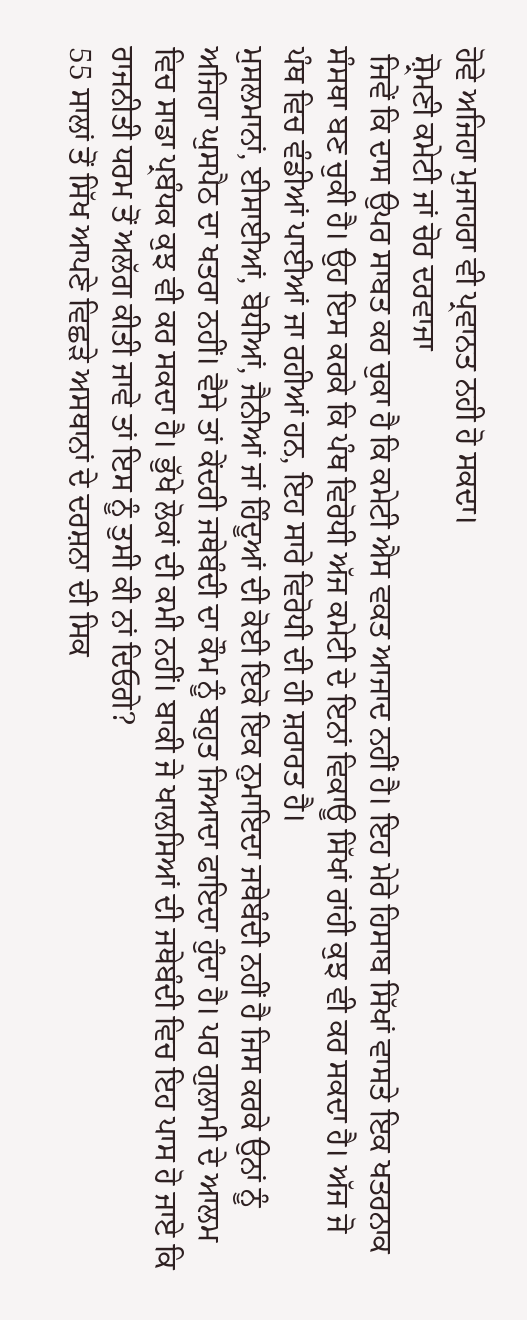ਹੋਵੇ ਅਜਿਹਾ ਮੁਜਾਹਰਾ ਵੀ ਪ੍ਰਵਾਨਤ ਨਹੀ ਹੋ ਸਕਦਾ।
 ਸ਼੍ਰੋਮਣੀ ਕਮੇਟੀ ਜਾਂ ਚੋਰ ਦਰਵਾਜਾ
 ਜਿਵੇਂ ਕਿ ਦਾਸ ਉਪਰ ਸਾਬਤ ਕਰ ਚੁਕਾ ਹੈ ਕਿ ਕਮੇਟੀ ਐਸ ਵਕਤ ਆਜਾਦ ਨਹੀਂ ਹੈ। ਇਹ ਮੇਰੇ ਹਿਸਾਬ ਸਿੱਖਾਂ ਵਾਸਤੇ ਇਕ ਖਤਰਨਾਕ ਸੰਸਥਾ ਬਣ ਚੁਕੀ ਹੈ। ਉਹ ਇਸ ਕਰਕੇ ਕਿ ਪੰਥ ਵਿਰੋਧੀ ਅੱਜ ਕਮੇਟੀ ਦੇ ਇਨਾਂ ਵਿਕਾਊ ਸਿੱਖਾਂ ਰਾਂਹੀ ਕੁਝ ਵੀ ਕਰ ਸਕਦਾ ਹੈ। ਅੱਜ ਜੋ ਪੰਥ ਵਿਚ ਵੰਡੀਆਂ ਪਾਈਆਂ ਜਾ ਰਹੀਆਂ ਹਨ, ਇਹ ਸਾਰੇ ਵਿਰੋਧੀ ਦੀ ਹੀ ਸ਼ਰਾਰਤ ਹੈ।
ਮੁਸਲਮਾਨਾਂ, ਈਸਾਈਆਂ, ਬੋਧੀਆਂ, ਜੈਨੀਆਂ ਜਾਂ ਹਿੰਦੂਆਂ ਦੀ ਕੋਈ ਇਕੋ ਇਕ ਨੁਮਾਇਦਾ ਜਥੇਬੰਦੀ ਨਹੀਂ ਹੈ ਜਿਸ ਕਰਕੇ ਉਨਾਂ ਨੂੰ ਅਜਿਹਾ ਘੁਸਪੈਠ ਦਾ ਖਤਰਾ ਨਹੀਂ। ਵੈਸੇ ਤਾਂ ਕੇਂਦਰੀ ਜਥੇਬੰਦੀ ਦਾ ਕੌਮ ਨੂੰ ਬਹੁਤ ਜਿਆਦਾ ਫਾਇਦਾ ਹੁੰਦਾ ਹੈ। ਪਰ ਗੁਲਾਮੀ ਦੇ ਆਲਮ ਵਿਚ ਸਾਡਾ ਪ੍ਰਬੰਧਕ ਕੁਝ ਵੀ ਕਰ ਸਕਦਾ ਹੈ। ਭੁੱਖੇ ਲੋਕਾਂ ਦੀ ਕਮੀ ਨਹੀਂ। ਬਾਕੀ ਜੇ ਖਾਲਸਿਆਂ ਦੀ ਜਥੇਬੰਦੀ ਵਿਚ ਇਹ ਪਾਸ ਹੋ ਜਾਏ ਕਿ ਰਾਜਨੀਤੀ ਧਰਮ ਤੋਂ ਅਲੱਗ ਕੀਤੀ ਜਾਵੇ ਤਾਂ ਇਸ ਨੂੰ ਤੁਸੀ ਕੀ ਨਾਂ ਦਿਓਗੇ?
55 ਸਾਲਾਂ ਤੋਂ ਸਿੱਖ ਆਪਣੇ ਵਿਛੜੇ ਅਸਥਾਨਾਂ ਦੇ ਦਰਸ਼ਨਾ ਦੀ ਸਿਕ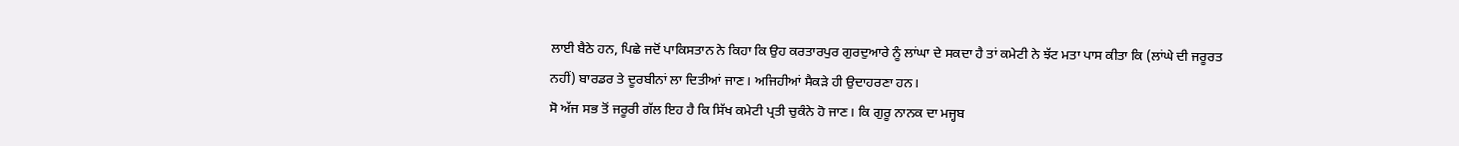ਲਾਈ ਬੈਠੇ ਹਨ, ਪਿਛੇ ਜਦੋਂ ਪਾਕਿਸਤਾਨ ਨੇ ਕਿਹਾ ਕਿ ਉਹ ਕਰਤਾਰਪੁਰ ਗੁਰਦੁਆਰੇ ਨੂੰ ਲਾਂਘਾ ਦੇ ਸਕਦਾ ਹੈ ਤਾਂ ਕਮੇਟੀ ਨੇ ਝੱਟ ਮਤਾ ਪਾਸ ਕੀਤਾ ਕਿ (ਲਾਂਘੇ ਦੀ ਜਰੂਰਤ ਨਹੀਂ) ਬਾਰਡਰ ਤੇ ਦੂਰਬੀਨਾਂ ਲਾ ਦਿਤੀਆਂ ਜਾਣ। ਅਜਿਹੀਆਂ ਸੈਕੜੇ ਹੀ ਉਦਾਹਰਣਾ ਹਨ।
ਸੋ ਅੱਜ ਸਭ ਤੋਂ ਜਰੂਰੀ ਗੱਲ ਇਹ ਹੈ ਕਿ ਸਿੱਖ ਕਮੇਟੀ ਪ੍ਰਤੀ ਚੁਕੰਨੇ ਹੋ ਜਾਣ। ਕਿ ਗੁਰੂ ਨਾਨਕ ਦਾ ਮਜ੍ਹਬ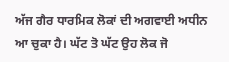ਅੱਜ ਗੈਰ ਧਾਰਮਿਕ ਲੋਕਾਂ ਦੀ ਅਗਵਾਈ ਅਧੀਨ ਆ ਚੁਕਾ ਹੈ। ਘੱਟ ਤੋ ਘੱਟ ਉਹ ਲੋਕ ਜੋ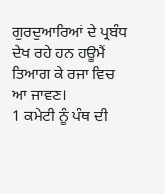ਗੁਰਦੁਆਰਿਆਂ ਦੇ ਪ੍ਰਬੰਧ ਦੇਖ ਰਹੇ ਹਨ ਹਊਮੈਂ ਤਿਆਗ ਕੇ ਰਜਾ ਵਿਚ ਆ ਜਾਵਣ।
1 ਕਮੇਟੀ ਨੂੰ ਪੰਥ ਦੀ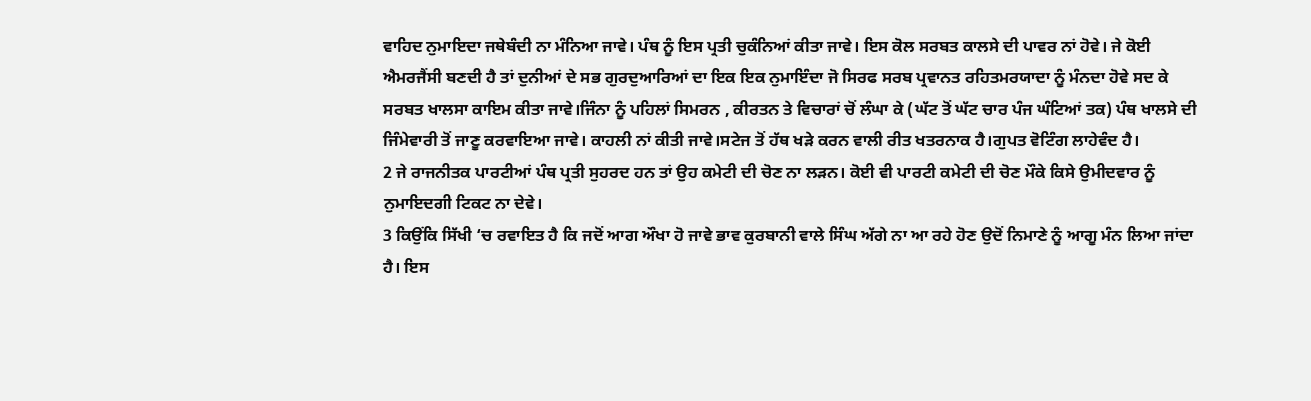ਵਾਹਿਦ ਨੁਮਾਇਦਾ ਜਥੇਬੰਦੀ ਨਾ ਮੰਨਿਆ ਜਾਵੇ। ਪੰਥ ਨੂੰ ਇਸ ਪ੍ਰਤੀ ਚੁਕੰਨਿਆਂ ਕੀਤਾ ਜਾਵੇ। ਇਸ ਕੋਲ ਸਰਬਤ ਕਾਲਸੇ ਦੀ ਪਾਵਰ ਨਾਂ ਹੋਵੇ। ਜੇ ਕੋਈ ਐਮਰਜੈਂਸੀ ਬਣਦੀ ਹੈ ਤਾਂ ਦੁਨੀਆਂ ਦੇ ਸਭ ਗੁਰਦੁਆਰਿਆਂ ਦਾ ਇਕ ਇਕ ਨੁਮਾਇੰਦਾ ਜੋ ਸਿਰਫ ਸਰਬ ਪ੍ਰਵਾਨਤ ਰਹਿਤਮਰਯਾਦਾ ਨੂੰ ਮੰਨਦਾ ਹੋਵੇ ਸਦ ਕੇ ਸਰਬਤ ਖਾਲਸਾ ਕਾਇਮ ਕੀਤਾ ਜਾਵੇ।ਜਿੰਨਾ ਨੂੰ ਪਹਿਲਾਂ ਸਿਮਰਨ , ਕੀਰਤਨ ਤੇ ਵਿਚਾਰਾਂ ਚੋਂ ਲੰਘਾ ਕੇ (ਘੱਟ ਤੋਂ ਘੱਟ ਚਾਰ ਪੰਜ ਘੰਟਿਆਂ ਤਕ) ਪੰਥ ਖਾਲਸੇ ਦੀ ਜਿੰਮੇਵਾਰੀ ਤੋਂ ਜਾਣੂ ਕਰਵਾਇਆ ਜਾਵੇ। ਕਾਹਲੀ ਨਾਂ ਕੀਤੀ ਜਾਵੇ।ਸਟੇਜ ਤੋਂ ਹੱਥ ਖੜੇ ਕਰਨ ਵਾਲੀ ਰੀਤ ਖਤਰਨਾਕ ਹੈ।ਗੁਪਤ ਵੋਟਿੰਗ ਲਾਹੇਵੰਦ ਹੈ।
2 ਜੇ ਰਾਜਨੀਤਕ ਪਾਰਟੀਆਂ ਪੰਥ ਪ੍ਰਤੀ ਸੁਹਰਦ ਹਨ ਤਾਂ ਉਹ ਕਮੇਟੀ ਦੀ ਚੋਣ ਨਾ ਲੜਨ। ਕੋਈ ਵੀ ਪਾਰਟੀ ਕਮੇਟੀ ਦੀ ਚੋਣ ਮੌਕੇ ਕਿਸੇ ਉਮੀਦਵਾਰ ਨੂੰ ਨੁਮਾਇਦਗੀ ਟਿਕਟ ਨਾ ਦੇਵੇ।
3 ਕਿਉਂਕਿ ਸਿੱਖੀ ‘ਚ ਰਵਾਇਤ ਹੈ ਕਿ ਜਦੋਂ ਆਗ ਔਖਾ ਹੋ ਜਾਵੇ ਭਾਵ ਕੁਰਬਾਨੀ ਵਾਲੇ ਸਿੰਘ ਅੱਗੇ ਨਾ ਆ ਰਹੇ ਹੋਣ ਉਦੋਂ ਨਿਮਾਣੇ ਨੂੰ ਆਗੂ ਮੰਨ ਲਿਆ ਜਾਂਦਾ ਹੈ। ਇਸ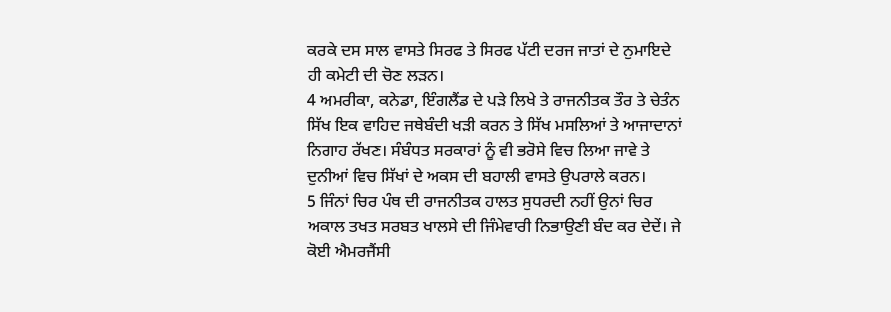ਕਰਕੇ ਦਸ ਸਾਲ ਵਾਸਤੇ ਸਿਰਫ ਤੇ ਸਿਰਫ ਪੱਟੀ ਦਰਜ ਜਾਤਾਂ ਦੇ ਨੁਮਾਇਦੇ ਹੀ ਕਮੇਟੀ ਦੀ ਚੋਣ ਲੜਨ।
4 ਅਮਰੀਕਾ, ਕਨੇਡਾ, ਇੰਗਲੈਂਡ ਦੇ ਪੜੇ ਲਿਖੇ ਤੇ ਰਾਜਨੀਤਕ ਤੌਰ ਤੇ ਚੇਤੰਨ ਸਿੱਖ ਇਕ ਵਾਹਿਦ ਜਥੇਬੰਦੀ ਖੜੀ ਕਰਨ ਤੇ ਸਿੱਖ ਮਸਲਿਆਂ ਤੇ ਆਜਾਦਾਨਾਂ ਨਿਗਾਹ ਰੱਖਣ। ਸੰਬੰਧਤ ਸਰਕਾਰਾਂ ਨੂੰ ਵੀ ਭਰੋਸੇ ਵਿਚ ਲਿਆ ਜਾਵੇ ਤੇ ਦੁਨੀਆਂ ਵਿਚ ਸਿੱਖਾਂ ਦੇ ਅਕਸ ਦੀ ਬਹਾਲੀ ਵਾਸਤੇ ਉਪਰਾਲੇ ਕਰਨ।
5 ਜਿੰਨਾਂ ਚਿਰ ਪੰਥ ਦੀ ਰਾਜਨੀਤਕ ਹਾਲਤ ਸੁਧਰਦੀ ਨਹੀਂ ਉਨਾਂ ਚਿਰ ਅਕਾਲ ਤਖਤ ਸਰਬਤ ਖਾਲਸੇ ਦੀ ਜਿੰਮੇਵਾਰੀ ਨਿਭਾਉਣੀ ਬੰਦ ਕਰ ਦੇਦੇਂ। ਜੇ ਕੋਈ ਐਮਰਜੈਂਸੀ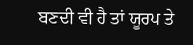ਬਣਦੀ ਵੀ ਹੈ ਤਾਂ ਯੂਰਪ ਤੇ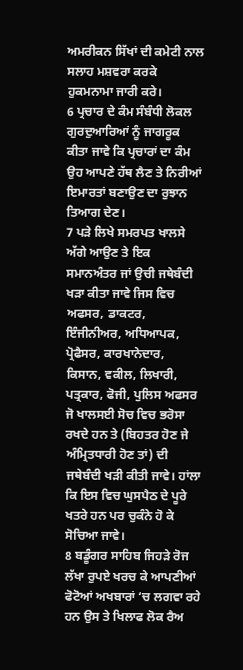ਅਮਰੀਕਨ ਸਿੱਖਾਂ ਦੀ ਕਮੇਟੀ ਨਾਲ ਸਲਾਹ ਮਸ਼ਵਰਾ ਕਰਕੇ ਹੁਕਮਨਾਮਾ ਜਾਰੀ ਕਰੇ।
6 ਪ੍ਰਚਾਰ ਦੇ ਕੰਮ ਸੰਬੰਧੀ ਲੋਕਲ ਗੁਰਦੁਆਰਿਆਂ ਨੂੰ ਜਾਗਰੂਕ ਕੀਤਾ ਜਾਵੇ ਕਿ ਪ੍ਰਚਾਰਾਂ ਦਾ ਕੰਮ ਉਹ ਆਪਣੇ ਹੱਥ ਲੈਣ ਤੇ ਨਿਰੀਆਂ ਇਮਾਰਤਾਂ ਬਣਾਉਣ ਦਾ ਰੁਝਾਨ ਤਿਆਗ ਦੇਣ।
7 ਪੜੇ ਲਿਖੇ ਸਮਰਪਤ ਖਾਲਸੇ ਅੱਗੇ ਆਉਣ ਤੇ ਇਕ ਸਮਾਨਅੰਤਰ ਜਾਂ ਉਚੀ ਜਥੇਬੰਦੀ ਖੜਾ ਕੀਤਾ ਜਾਵੇ ਜਿਸ ਵਿਚ ਅਫਸਰ, ਡਾਕਟਰ, ਇੰਜੀਨੀਅਰ, ਅਧਿਆਪਕ, ਪ੍ਰੋਫੈਸਰ, ਕਾਰਖਾਨੇਦਾਰ, ਕਿਸਾਨ, ਵਕੀਲ, ਲਿਖਾਰੀ, ਪਤ੍ਰਕਾਰ, ਫੋਜੀ, ਪੁਲਿਸ ਅਫਸਰ ਜੋ ਖਾਲਸਈ ਸੋਚ ਵਿਚ ਭਰੋਸਾ ਰਖਦੇ ਹਨ ਤੇ (ਬਿਹਤਰ ਹੋਣ ਜੇ ਅੰਮ੍ਰਿਤਧਾਰੀ ਹੋਣ ਤਾਂ) ਦੀ ਜਥੇਬੰਦੀ ਖੜੀ ਕੀਤੀ ਜਾਵੇ। ਹਾਂਲਾ ਕਿ ਇਸ ਵਿਚ ਘੁਸਪੈਠ ਦੇ ਪੂਰੇ ਖਤਰੇ ਹਨ ਪਰ ਚੁਕੰਨੇ ਹੋ ਕੇ ਸੋਚਿਆ ਜਾਵੇ।
8 ਬਡੂੰਗਰ ਸਾਹਿਬ ਜਿਹੜੇ ਰੋਜ ਲੱਖਾ ਰੁਪਏ ਖਰਚ ਕੇ ਆਪਣੀਆਂ ਫੋਟੋਆਂ ਅਖਬਾਰਾਂ ‘ਚ ਲਗਵਾ ਰਹੇ ਹਨ ਉਸ ਤੇ ਖਿਲਾਫ ਲੋਕ ਰੈਅ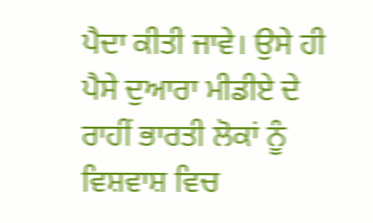ਪੈਦਾ ਕੀਤੀ ਜਾਵੇ। ਉਸੇ ਹੀ ਪੈਸੇ ਦੁਆਰਾ ਮੀਡੀਏ ਦੇ ਰਾਹੀਂ ਭਾਰਤੀ ਲੋਕਾਂ ਨੂੰ ਵਿਸ਼ਵਾਸ਼ ਵਿਚ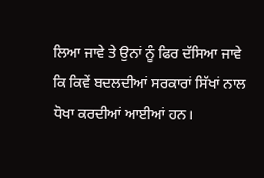ਲਿਆ ਜਾਵੇ ਤੇ ਉਨਾਂ ਨੂੰ ਫਿਰ ਦੱਸਿਆ ਜਾਵੇ ਕਿ ਕਿਵੇਂ ਬਦਲਦੀਆਂ ਸਰਕਾਰਾਂ ਸਿੱਖਾਂ ਨਾਲ ਧੋਖਾ ਕਰਦੀਆਂ ਆਈਆਂ ਹਨ।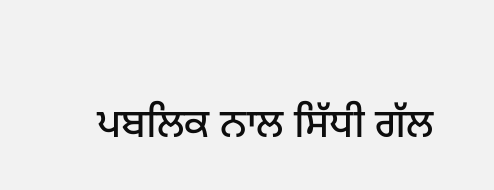ਪਬਲਿਕ ਨਾਲ ਸਿੱਧੀ ਗੱਲ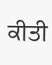ਕੀਤੀ